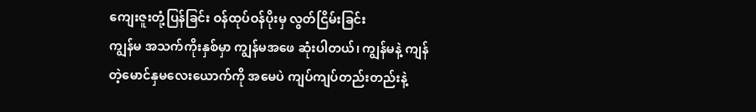ကျေးဇူးတုံ့ပြန်ခြင်း ဝန်ထုပ်ဝန်ပိုးမှ လွတ်ငြိမ်းခြင်း
ကျွန်မ အသက်ကိုးနှစ်မှာ ကျွန်မအဖေ ဆုံးပါတယ်၊ ကျွန်မနဲ့ ကျန်တဲ့မောင်နှမလေးယောက်ကို အမေပဲ ကျပ်ကျပ်တည်းတည်းနဲ့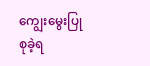ကျွေးမွေးပြုစုခဲ့ရ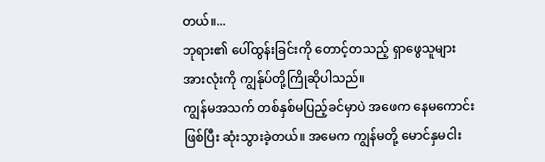တယ်။...
ဘုရား၏ ပေါ်ထွန်းခြင်းကို တောင့်တသည့် ရှာဖွေသူများအားလုံးကို ကျွန်ုပ်တို့ကြိုဆိုပါသည်။
ကျွန်မအသက် တစ်နှစ်မပြည့်ခင်မှာပဲ အဖေက နေမကောင်းဖြစ်ပြီး ဆုံးသွားခဲ့တယ်။ အမေက ကျွန်မတို့ မောင်နှမငါး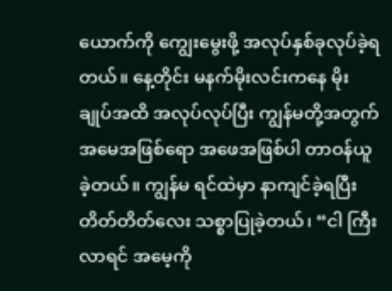ယောက်ကို ကျွေးမွေးဖို့ အလုပ်နှစ်ခုလုပ်ခဲ့ရတယ်။ နေ့တိုင်း မနက်မိုးလင်းကနေ မိုးချုပ်အထိ အလုပ်လုပ်ပြီး ကျွန်မတို့အတွက် အမေအဖြစ်ရော အဖေအဖြစ်ပါ တာဝန်ယူခဲ့တယ်။ ကျွန်မ ရင်ထဲမှာ နာကျင်ခဲ့ရပြီး တိတ်တိတ်လေး သစ္စာပြုခဲ့တယ်၊ “ငါ ကြီးလာရင် အမေ့ကို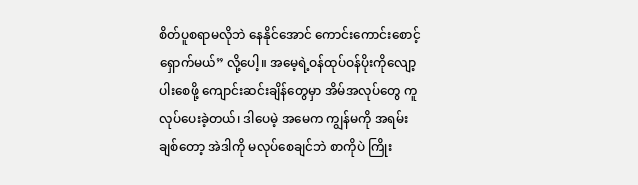စိတ်ပူစရာမလိုဘဲ နေနိုင်အောင် ကောင်းကောင်းစောင့်ရှောက်မယ်” လို့ပေါ့။ အမေ့ရဲ့ဝန်ထုပ်ဝန်ပိုးကိုလျော့ပါးစေဖို့ ကျောင်းဆင်းချိန်တွေမှာ အိမ်အလုပ်တွေ ကူလုပ်ပေးခဲ့တယ်၊ ဒါပေမဲ့ အမေက ကျွန်မကို အရမ်းချစ်တော့ အဲဒါကို မလုပ်စေချင်ဘဲ စာကိုပဲ ကြိုး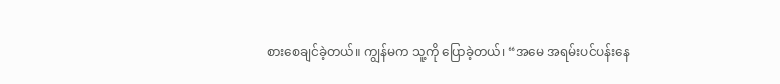စားစေချင်ခဲ့တယ်။ ကျွန်မက သူ့ကို ပြောခဲ့တယ်၊ “အမေ အရမ်းပင်ပန်းနေ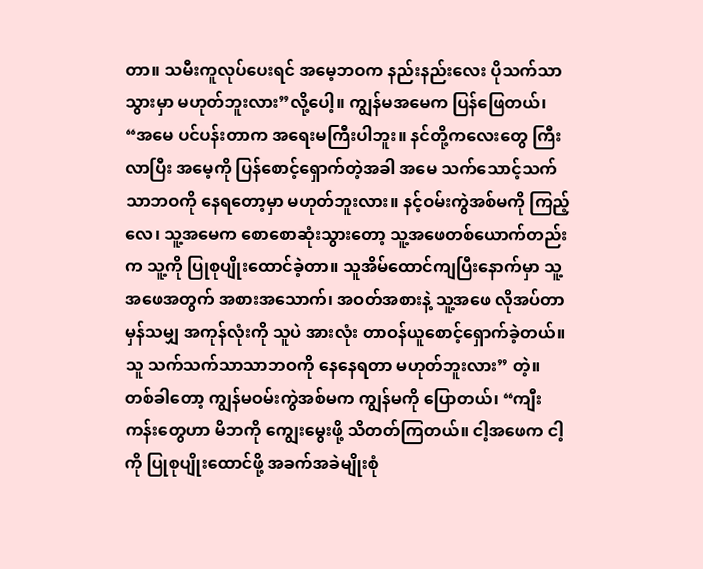တာ။ သမီးကူလုပ်ပေးရင် အမေ့ဘဝက နည်းနည်းလေး ပိုသက်သာသွားမှာ မဟုတ်ဘူးလား”လို့ပေါ့။ ကျွန်မအမေက ပြန်ဖြေတယ်၊ “အမေ ပင်ပန်းတာက အရေးမကြီးပါဘူး။ နင်တို့ကလေးတွေ ကြီးလာပြီး အမေ့ကို ပြန်စောင့်ရှောက်တဲ့အခါ အမေ သက်သောင့်သက်သာဘဝကို နေရတော့မှာ မဟုတ်ဘူးလား။ နင့်ဝမ်းကွဲအစ်မကို ကြည့်လေ၊ သူ့အမေက စောစောဆုံးသွားတော့ သူ့အဖေတစ်ယောက်တည်းက သူ့ကို ပြုစုပျိုးထောင်ခဲ့တာ။ သူအိမ်ထောင်ကျပြီးနောက်မှာ သူ့အဖေအတွက် အစားအသောက်၊ အဝတ်အစားနဲ့ သူ့အဖေ လိုအပ်တာမှန်သမျှ အကုန်လုံးကို သူပဲ အားလုံး တာဝန်ယူစောင့်ရှောက်ခဲ့တယ်။ သူ သက်သက်သာသာဘဝကို နေနေရတာ မဟုတ်ဘူးလား” တဲ့။ တစ်ခါတော့ ကျွန်မဝမ်းကွဲအစ်မက ကျွန်မကို ပြောတယ်၊ “ကျီးကန်းတွေဟာ မိဘကို ကျွေးမွေးဖို့ သိတတ်ကြတယ်။ ငါ့အဖေက ငါ့ကို ပြုစုပျိုးထောင်ဖို့ အခက်အခဲမျိုးစုံ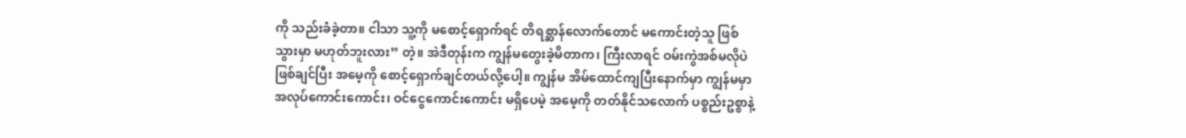ကို သည်းခံခဲ့တာ။ ငါသာ သူ့ကို မစောင့်ရှောက်ရင် တိရစ္ဆာန်လောက်တောင် မကောင်းတဲ့သူ ဖြစ်သွားမှာ မဟုတ်ဘူးလား” တဲ့။ အဲဒီတုန်းက ကျွန်မတွေးခဲ့မိတာက၊ ကြီးလာရင် ဝမ်းကွဲအစ်မလိုပဲ ဖြစ်ချင်ပြီး အမေ့ကို စောင့်ရှောက်ချင်တယ်လို့ပေါ့။ ကျွန်မ အိမ်ထောင်ကျပြီးနောက်မှာ ကျွန်မမှာ အလုပ်ကောင်းကောင်း၊ ဝင်ငွေကောင်းကောင်း မရှိပေမဲ့ အမေ့ကို တတ်နိုင်သလောက် ပစ္စည်းဥစ္စာနဲ့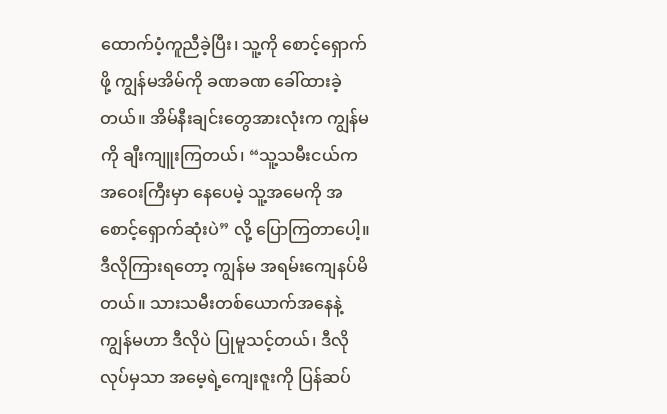ထောက်ပံ့ကူညီခဲ့ပြီး၊ သူ့ကို စောင့်ရှောက်ဖို့ ကျွန်မအိမ်ကို ခဏခဏ ခေါ်ထားခဲ့တယ်။ အိမ်နီးချင်းတွေအားလုံးက ကျွန်မကို ချီးကျူးကြတယ်၊ “သူ့သမီးငယ်က အဝေးကြီးမှာ နေပေမဲ့ သူ့အမေကို အစောင့်ရှောက်ဆုံးပဲ” လို့ ပြောကြတာပေါ့။ ဒီလိုကြားရတော့ ကျွန်မ အရမ်းကျေနပ်မိတယ်။ သားသမီးတစ်ယောက်အနေနဲ့ ကျွန်မဟာ ဒီလိုပဲ ပြုမူသင့်တယ်၊ ဒီလိုလုပ်မှသာ အမေ့ရဲ့ကျေးဇူးကို ပြန်ဆပ်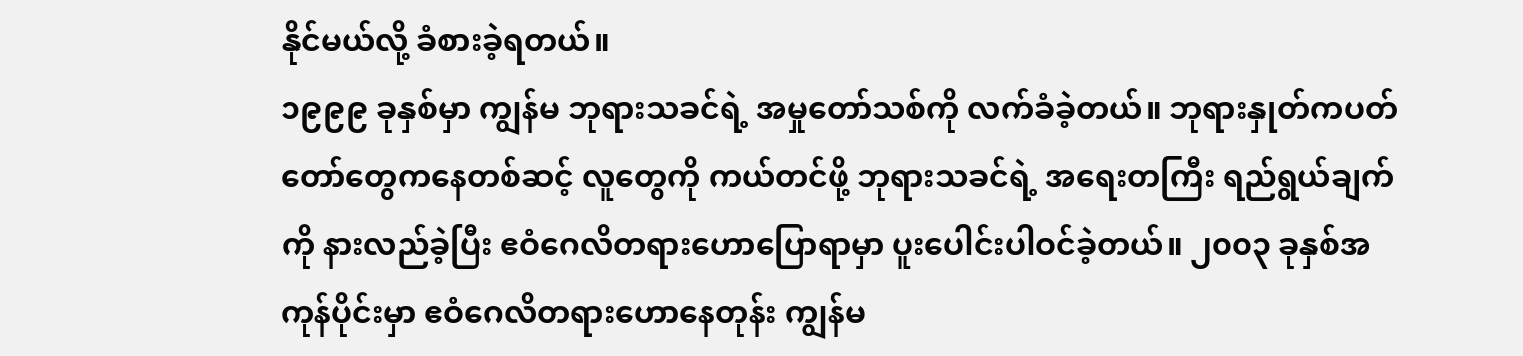နိုင်မယ်လို့ ခံစားခဲ့ရတယ်။
၁၉၉၉ ခုနှစ်မှာ ကျွန်မ ဘုရားသခင်ရဲ့ အမှုတော်သစ်ကို လက်ခံခဲ့တယ်။ ဘုရားနှုတ်ကပတ်တော်တွေကနေတစ်ဆင့် လူတွေကို ကယ်တင်ဖို့ ဘုရားသခင်ရဲ့ အရေးတကြီး ရည်ရွယ်ချက်ကို နားလည်ခဲ့ပြီး ဧဝံဂေလိတရားဟောပြောရာမှာ ပူးပေါင်းပါဝင်ခဲ့တယ်။ ၂၀၀၃ ခုနှစ်အကုန်ပိုင်းမှာ ဧဝံဂေလိတရားဟောနေတုန်း ကျွန်မ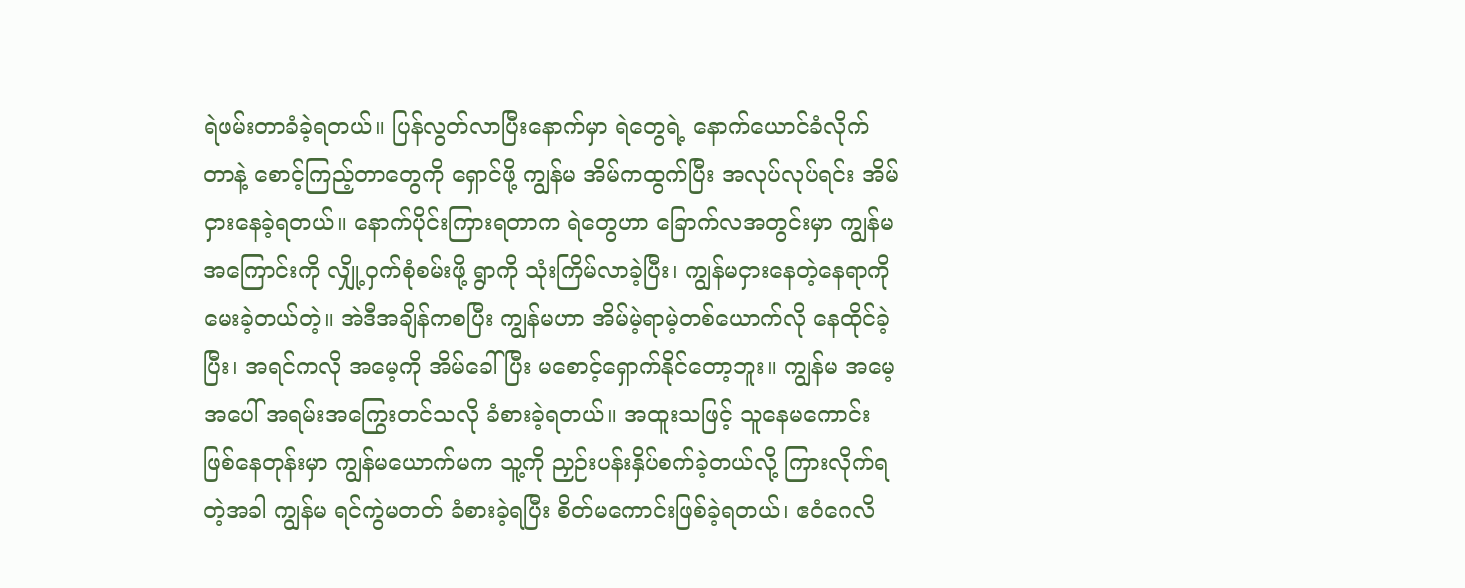ရဲဖမ်းတာခံခဲ့ရတယ်။ ပြန်လွတ်လာပြီးနောက်မှာ ရဲတွေရဲ့ နောက်ယောင်ခံလိုက်တာနဲ့ စောင့်ကြည့်တာတွေကို ရှောင်ဖို့ ကျွန်မ အိမ်ကထွက်ပြီး အလုပ်လုပ်ရင်း အိမ်ငှားနေခဲ့ရတယ်။ နောက်ပိုင်းကြားရတာက ရဲတွေဟာ ခြောက်လအတွင်းမှာ ကျွန်မအကြောင်းကို လျှို့ဝှက်စုံစမ်းဖို့ ရွာကို သုံးကြိမ်လာခဲ့ပြီး၊ ကျွန်မငှားနေတဲ့နေရာကို မေးခဲ့တယ်တဲ့။ အဲဒီအချိန်ကစပြီး ကျွန်မဟာ အိမ်မဲ့ရာမဲ့တစ်ယောက်လို နေထိုင်ခဲ့ပြီး၊ အရင်ကလို အမေ့ကို အိမ်ခေါ်ပြီး မစောင့်ရှောက်နိုင်တော့ဘူး။ ကျွန်မ အမေ့အပေါ် အရမ်းအကြွေးတင်သလို ခံစားခဲ့ရတယ်။ အထူးသဖြင့် သူနေမကောင်းဖြစ်နေတုန်းမှာ ကျွန်မယောက်မက သူ့ကို ညှဉ်းပန်းနှိပ်စက်ခဲ့တယ်လို့ ကြားလိုက်ရတဲ့အခါ ကျွန်မ ရင်ကွဲမတတ် ခံစားခဲ့ရပြီး စိတ်မကောင်းဖြစ်ခဲ့ရတယ်၊ ဧဝံဂေလိ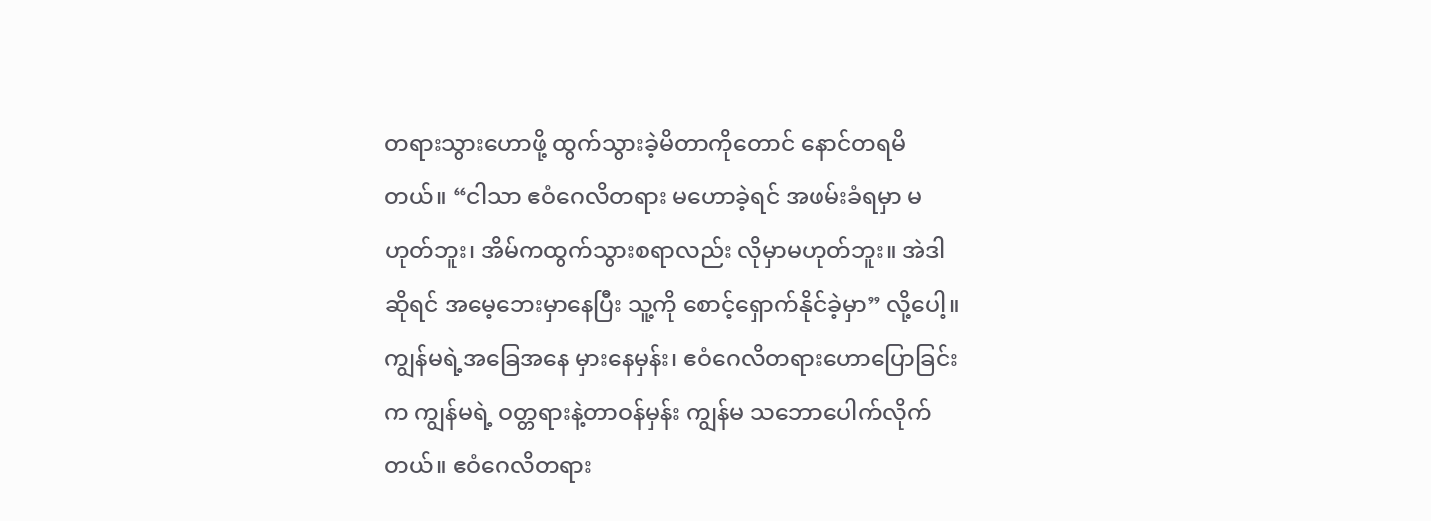တရားသွားဟောဖို့ ထွက်သွားခဲ့မိတာကိုတောင် နောင်တရမိတယ်။ “ငါသာ ဧဝံဂေလိတရား မဟောခဲ့ရင် အဖမ်းခံရမှာ မဟုတ်ဘူး၊ အိမ်ကထွက်သွားစရာလည်း လိုမှာမဟုတ်ဘူး။ အဲဒါဆိုရင် အမေ့ဘေးမှာနေပြီး သူ့ကို စောင့်ရှောက်နိုင်ခဲ့မှာ” လို့ပေါ့။ ကျွန်မရဲ့အခြေအနေ မှားနေမှန်း၊ ဧဝံဂေလိတရားဟောပြောခြင်းက ကျွန်မရဲ့ ဝတ္တရားနဲ့တာဝန်မှန်း ကျွန်မ သဘောပေါက်လိုက်တယ်။ ဧဝံဂေလိတရား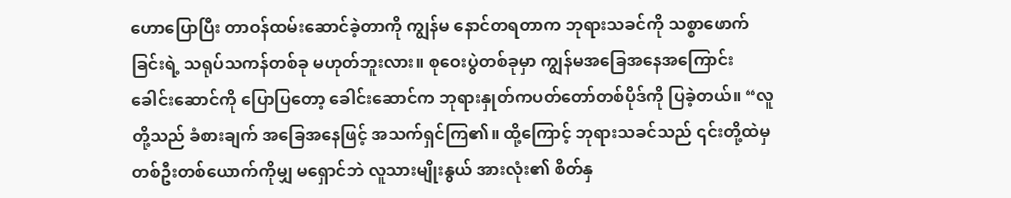ဟောပြောပြီး တာဝန်ထမ်းဆောင်ခဲ့တာကို ကျွန်မ နောင်တရတာက ဘုရားသခင်ကို သစ္စာဖောက်ခြင်းရဲ့ သရုပ်သကန်တစ်ခု မဟုတ်ဘူးလား။ စုဝေးပွဲတစ်ခုမှာ ကျွန်မအခြေအနေအကြောင်း ခေါင်းဆောင်ကို ပြောပြတော့ ခေါင်းဆောင်က ဘုရားနှုတ်ကပတ်တော်တစ်ပိုဒ်ကို ပြခဲ့တယ်။ “လူတို့သည် ခံစားချက် အခြေအနေဖြင့် အသက်ရှင်ကြ၏။ ထို့ကြောင့် ဘုရားသခင်သည် ၎င်းတို့ထဲမှ တစ်ဦးတစ်ယောက်ကိုမျှ မရှောင်ဘဲ လူသားမျိုးနွယ် အားလုံး၏ စိတ်နှ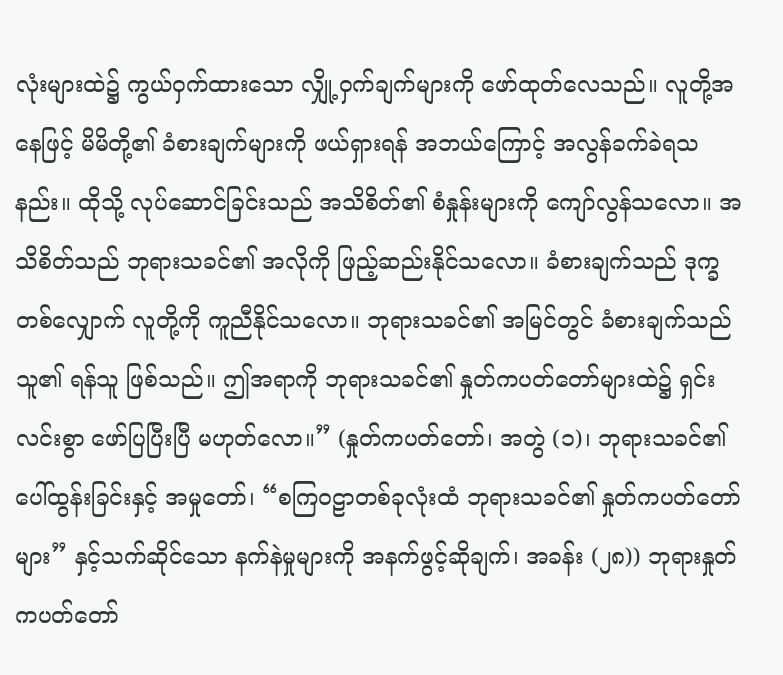လုံးများထဲ၌ ကွယ်ဝှက်ထားသော လျှို့ဝှက်ချက်များကို ဖော်ထုတ်လေသည်။ လူတို့အနေဖြင့် မိမိတို့၏ ခံစားချက်များကို ဖယ်ရှားရန် အဘယ်ကြောင့် အလွန်ခက်ခဲရသနည်း။ ထိုသို့ လုပ်ဆောင်ခြင်းသည် အသိစိတ်၏ စံနှုန်းများကို ကျော်လွန်သလော။ အသိစိတ်သည် ဘုရားသခင်၏ အလိုကို ဖြည့်ဆည်းနိုင်သလော။ ခံစားချက်သည် ဒုက္ခတစ်လျှောက် လူတို့ကို ကူညီနိုင်သလော။ ဘုရားသခင်၏ အမြင်တွင် ခံစားချက်သည် သူ၏ ရန်သူ ဖြစ်သည်။ ဤအရာကို ဘုရားသခင်၏ နှုတ်ကပတ်တော်များထဲ၌ ရှင်းလင်းစွာ ဖော်ပြပြီးပြီ မဟုတ်လော။” (နှုတ်ကပတ်တော်၊ အတွဲ (၁)၊ ဘုရားသခင်၏ ပေါ်ထွန်းခြင်းနှင့် အမှုတော်၊ “စကြဝဠာတစ်ခုလုံးထံ ဘုရားသခင်၏ နှုတ်ကပတ်တော်များ” နှင့်သက်ဆိုင်သော နက်နဲမှုများကို အနက်ဖွင့်ဆိုချက်၊ အခန်း (၂၈)) ဘုရားနှုတ်ကပတ်တော်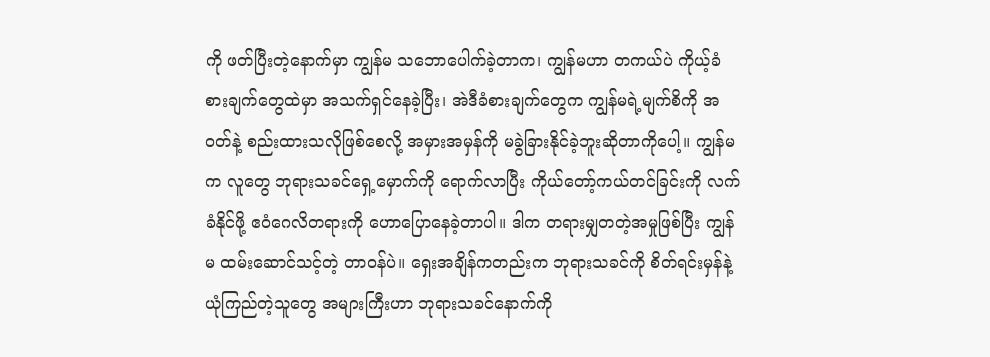ကို ဖတ်ပြီးတဲ့နောက်မှာ ကျွန်မ သဘောပေါက်ခဲ့တာက၊ ကျွန်မဟာ တကယ်ပဲ ကိုယ့်ခံစားချက်တွေထဲမှာ အသက်ရှင်နေခဲ့ပြီး၊ အဲဒီခံစားချက်တွေက ကျွန်မရဲ့မျက်စိကို အဝတ်နဲ့ စည်းထားသလိုဖြစ်စေလို့ အမှားအမှန်ကို မခွဲခြားနိုင်ခဲ့ဘူးဆိုတာကိုပေါ့။ ကျွန်မက လူတွေ ဘုရားသခင်ရှေ့မှောက်ကို ရောက်လာပြီး ကိုယ်တော့်ကယ်တင်ခြင်းကို လက်ခံနိုင်ဖို့ ဧဝံဂေလိတရားကို ဟောပြောနေခဲ့တာပါ။ ဒါက တရားမျှတတဲ့အမှုဖြစ်ပြီး ကျွန်မ ထမ်းဆောင်သင့်တဲ့ တာဝန်ပဲ။ ရှေးအချိန်ကတည်းက ဘုရားသခင်ကို စိတ်ရင်းမှန်နဲ့ ယုံကြည်တဲ့သူတွေ အများကြီးဟာ ဘုရားသခင်နောက်ကို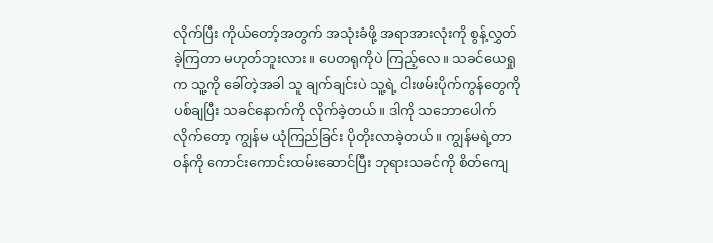လိုက်ပြီး ကိုယ်တော့်အတွက် အသုံးခံဖို့ အရာအားလုံးကို စွန့်လွှတ်ခဲ့ကြတာ မဟုတ်ဘူးလား။ ပေတရုကိုပဲ ကြည့်လေ။ သခင်ယေရှုက သူ့ကို ခေါ်တဲ့အခါ သူ ချက်ချင်းပဲ သူ့ရဲ့ ငါးဖမ်းပိုက်ကွန်တွေကို ပစ်ချပြီး သခင်နောက်ကို လိုက်ခဲ့တယ်။ ဒါကို သဘောပေါက်လိုက်တော့ ကျွန်မ ယုံကြည်ခြင်း ပိုတိုးလာခဲ့တယ်။ ကျွန်မရဲ့တာဝန်ကို ကောင်းကောင်းထမ်းဆောင်ပြီး ဘုရားသခင်ကို စိတ်ကျေ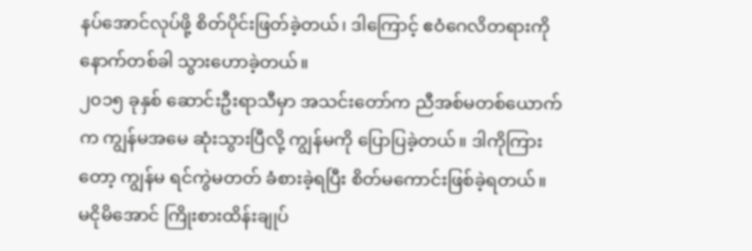နပ်အောင်လုပ်ဖို့ စိတ်ပိုင်းဖြတ်ခဲ့တယ်၊ ဒါကြောင့် ဧဝံဂေလိတရားကို နောက်တစ်ခါ သွားဟောခဲ့တယ်။
၂၀၁၅ ခုနှစ် ဆောင်းဦးရာသီမှာ အသင်းတော်က ညီအစ်မတစ်ယောက်က ကျွန်မအမေ ဆုံးသွားပြီလို့ ကျွန်မကို ပြောပြခဲ့တယ်။ ဒါကိုကြားတော့ ကျွန်မ ရင်ကွဲမတတ် ခံစားခဲ့ရပြီး စိတ်မကောင်းဖြစ်ခဲ့ရတယ်။ မငိုမိအောင် ကြိုးစားထိန်းချုပ်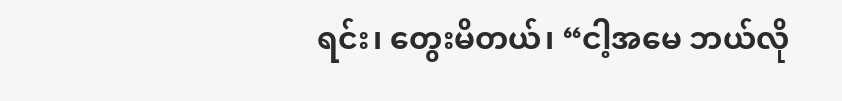ရင်း၊ တွေးမိတယ်၊ “ငါ့အမေ ဘယ်လို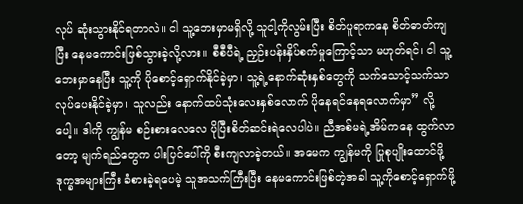လုပ် ဆုံးသွားနိုင်ရတာလဲ။ ငါ သူ့ဘေးမှာမရှိလို့ သူငါ့ကိုလွမ်းပြီး စိတ်ပူရာကနေ စိတ်ဓာတ်ကျပြီး နေမကောင်းဖြစ်သွားခဲ့လို့လား။ စီစီပီရဲ့ ညှဉ်းပန်းနှိပ်စက်မှုကြောင့်သာ မဟုတ်ရင်၊ ငါ သူ့ဘေးမှာနေပြီး သူ့ကို ပိုစောင့်ရှောက်နိုင်ခဲ့မှာ၊ သူ့ရဲ့နောက်ဆုံးနှစ်တွေကို သက်သောင့်သက်သာ လုပ်ပေးနိုင်ခဲ့မှာ၊ သူလည်း နောက်ထပ်သုံးလေးနှစ်လောက် ပိုနေရင်နေရလောက်မှာ” လို့ပေါ့။ ဒါကို ကျွန်မ စဉ်းစားလေလေ ပိုပြီးစိတ်ဆင်းရဲလေပါပဲ။ ညီအစ်မရဲ့အိမ်ကနေ ထွက်လာတော့ မျက်ရည်တွေက ပါးပြင်ပေါ်ကို စီးကျလာခဲ့တယ်။ အမေက ကျွန်မကို ပြုစုပျိုးထောင်ဖို့ ဒုက္ခအများကြီး ခံစားခဲ့ရပေမဲ့ သူအသက်ကြီးပြီး နေမကောင်းဖြစ်တဲ့အခါ သူ့ကိုစောင့်ရှောက်ဖို့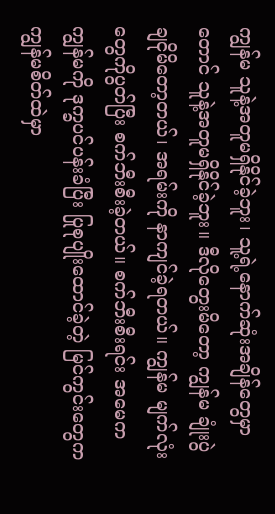ကျွန်မ သူနဲ့အတူမရှိနိုင်ခဲ့ဘူး၊ သူ့ရဲ့နောက်ဆုံးအချိန်တွေမှာတောင် သူနဲ့အတူမရှိနိုင်ခဲ့ဘူး။ ဒီလိုတွေးမိတော့ ကျွန်မ ချုံးပွဲချငိုမိတော့တယ်၊ အရမ်းကို နာကျင်ခဲ့ရတယ်။ ကျွန်မ မျက်လုံးတွေကိုပွတ်ပြီး စက်ဘီးစီးခဲ့တယ်။ စက်ဘီးစီးရင်း အမေက ကျွန်မကို ဒုက္ခပင်ပန်းခံပြီး ပြုစုပျိုးထောင်ခဲ့တဲ့ မြင်ကွင်းတွေက ကျွန်မစိတ်ထဲမှာ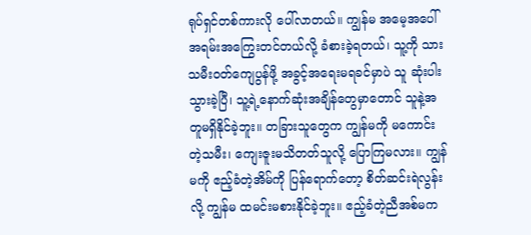ရုပ်ရှင်တစ်ကားလို ပေါ်လာတယ်။ ကျွန်မ အမေ့အပေါ် အရမ်းအကြွေးတင်တယ်လို့ ခံစားခဲ့ရတယ်၊ သူ့ကို သားသမီးဝတ်ကျေပွန်ဖို့ အခွင့်အရေးမရခင်မှာပဲ သူ ဆုံးပါးသွားခဲ့ပြီ၊ သူ့ရဲ့နောက်ဆုံးအချိန်တွေမှာတောင် သူနဲ့အတူမရှိနိုင်ခဲ့ဘူး။ တခြားသူတွေက ကျွန်မကို မကောင်းတဲ့သမီး၊ ကျေးဇူးမသိတတ်သူလို့ ပြောကြမလား။ ကျွန်မကို ဧည့်ခံတဲ့အိမ်ကို ပြန်ရောက်တော့ စိတ်ဆင်းရဲလွန်းလို့ ကျွန်မ ထမင်းမစားနိုင်ခဲ့ဘူး။ ဧည့်ခံတဲ့ညီအစ်မက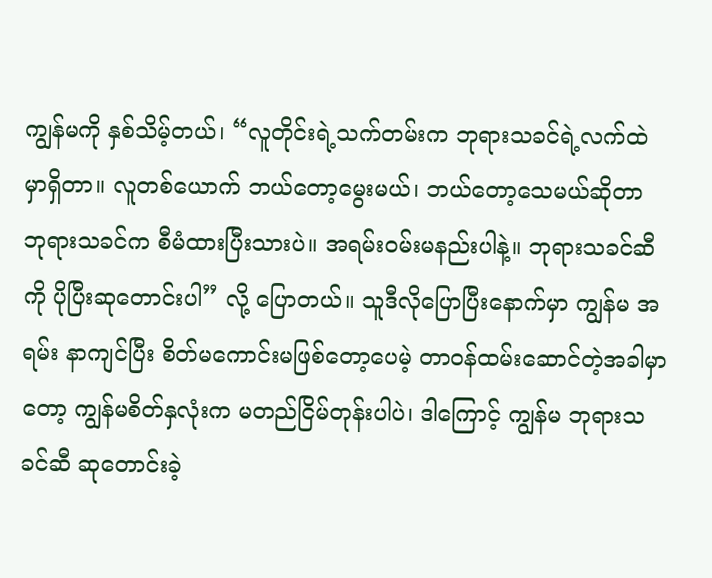ကျွန်မကို နှစ်သိမ့်တယ်၊ “လူတိုင်းရဲ့သက်တမ်းက ဘုရားသခင်ရဲ့လက်ထဲမှာရှိတာ။ လူတစ်ယောက် ဘယ်တော့မွေးမယ်၊ ဘယ်တော့သေမယ်ဆိုတာ ဘုရားသခင်က စီမံထားပြီးသားပဲ။ အရမ်းဝမ်းမနည်းပါနဲ့။ ဘုရားသခင်ဆီကို ပိုပြီးဆုတောင်းပါ” လို့ ပြောတယ်။ သူဒီလိုပြောပြီးနောက်မှာ ကျွန်မ အရမ်း နာကျင်ပြီး စိတ်မကောင်းမဖြစ်တော့ပေမဲ့ တာဝန်ထမ်းဆောင်တဲ့အခါမှာတော့ ကျွန်မစိတ်နှလုံးက မတည်ငြိမ်တုန်းပါပဲ၊ ဒါကြောင့် ကျွန်မ ဘုရားသခင်ဆီ ဆုတောင်းခဲ့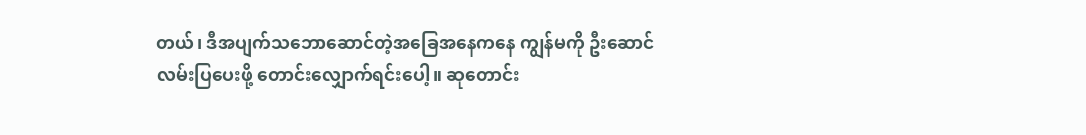တယ်၊ ဒီအပျက်သဘောဆောင်တဲ့အခြေအနေကနေ ကျွန်မကို ဦးဆောင်လမ်းပြပေးဖို့ တောင်းလျှောက်ရင်းပေါ့။ ဆုတောင်း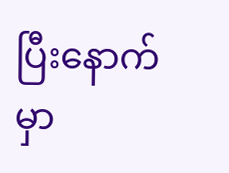ပြီးနောက်မှာ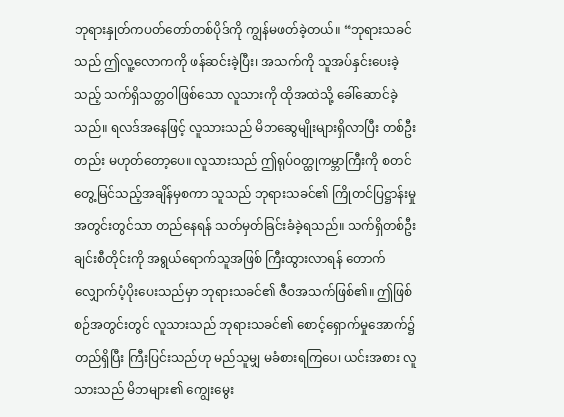ဘုရားနှုတ်ကပတ်တော်တစ်ပိုဒ်ကို ကျွန်မဖတ်ခဲ့တယ်။ “ဘုရားသခင်သည် ဤလူ့လောကကို ဖန်ဆင်းခဲ့ပြီး၊ အသက်ကို သူအပ်နှင်းပေးခဲ့သည့် သက်ရှိသတ္တဝါဖြစ်သော လူသားကို ထိုအထဲသို့ ခေါ်ဆောင်ခဲ့သည်။ ရလဒ်အနေဖြင့် လူသားသည် မိဘဆွေမျိုးများရှိလာပြီး တစ်ဦးတည်း မဟုတ်တော့ပေ။ လူသားသည် ဤရုပ်ဝတ္ထုကမ္ဘာကြီးကို စတင်တွေ့မြင်သည့်အချိန်မှစကာ သူသည် ဘုရားသခင်၏ ကြိုတင်ပြဋ္ဌာန်းမှု အတွင်းတွင်သာ တည်နေရန် သတ်မှတ်ခြင်းခံခဲ့ရသည်။ သက်ရှိတစ်ဦးချင်းစီတိုင်းကို အရွယ်ရောက်သူအဖြစ် ကြီးထွားလာရန် တောက်လျှောက်ပံ့ပိုးပေးသည်မှာ ဘုရားသခင်၏ ဇီဝအသက်ဖြစ်၏။ ဤဖြစ်စဉ်အတွင်းတွင် လူသားသည် ဘုရားသခင်၏ စောင့်ရှောက်မှုအောက်၌ တည်ရှိပြီး ကြီးပြင်းသည်ဟု မည်သူမျှ မခံစားရကြပေ၊ ယင်းအစား လူသားသည် မိဘများ၏ ကျွေးမွေး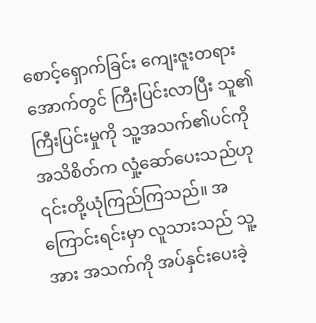စောင့်ရှောက်ခြင်း ကျေးဇူးတရားအောက်တွင် ကြီးပြင်းလာပြီး သူ၏ကြီးပြင်းမှုကို သူ့အသက်၏ပင်ကိုအသိစိတ်က လှုံ့ဆော်ပေးသည်ဟု ၎င်းတို့ယုံကြည်ကြသည်။ အကြောင်းရင်းမှာ လူသားသည် သူ့အား အသက်ကို အပ်နှင်းပေးခဲ့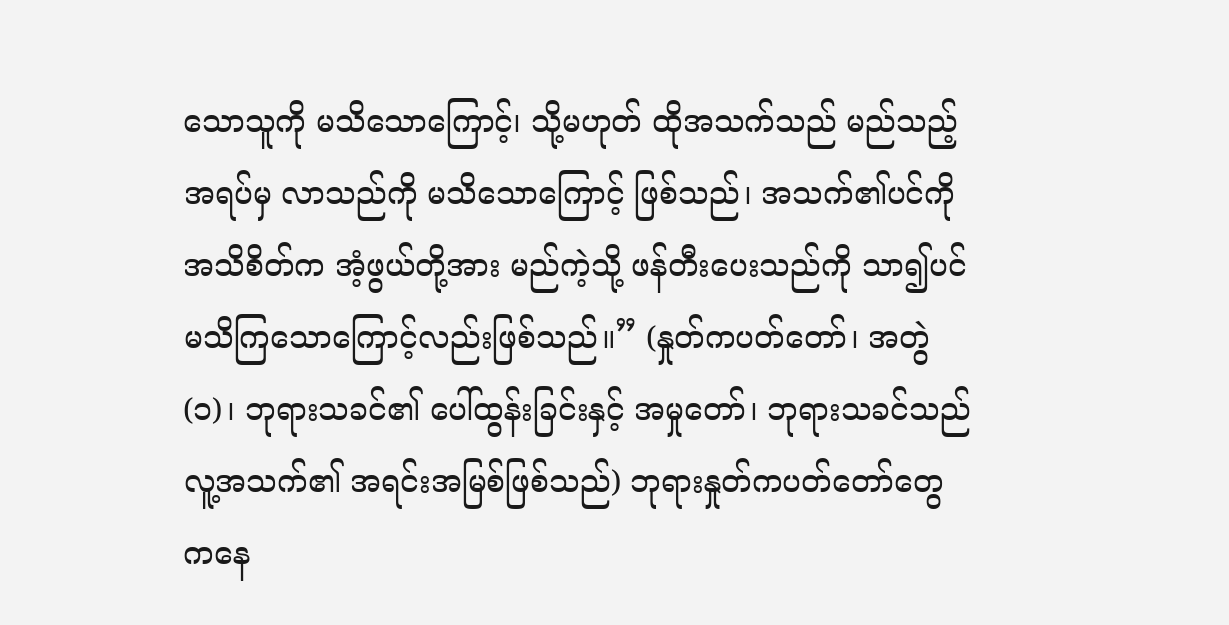သောသူကို မသိသောကြောင့်၊ သို့မဟုတ် ထိုအသက်သည် မည်သည့်အရပ်မှ လာသည်ကို မသိသောကြောင့် ဖြစ်သည်၊ အသက်၏ပင်ကိုအသိစိတ်က အံ့ဖွယ်တို့အား မည်ကဲ့သို့ ဖန်တီးပေးသည်ကို သာ၍ပင် မသိကြသောကြောင့်လည်းဖြစ်သည်။” (နှုတ်ကပတ်တော်၊ အတွဲ (၁)၊ ဘုရားသခင်၏ ပေါ်ထွန်းခြင်းနှင့် အမှုတော်၊ ဘုရားသခင်သည် လူ့အသက်၏ အရင်းအမြစ်ဖြစ်သည်) ဘုရားနှုတ်ကပတ်တော်တွေကနေ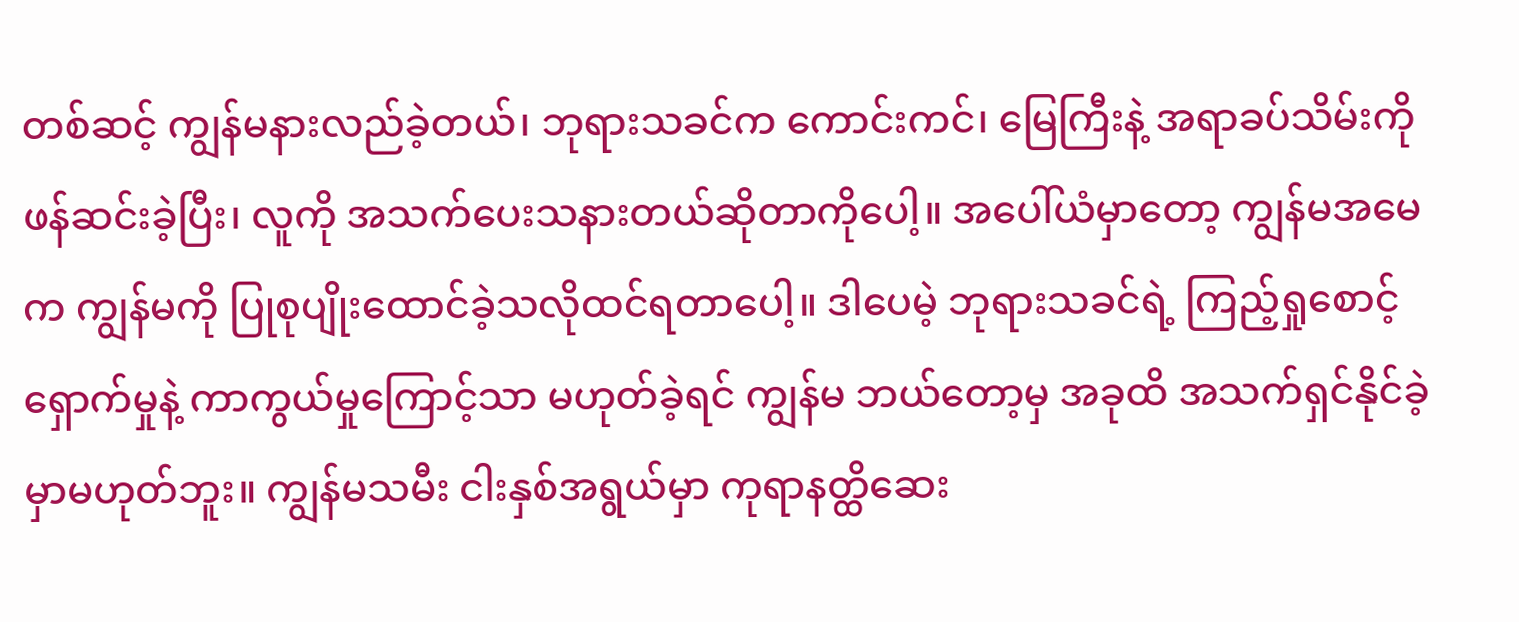တစ်ဆင့် ကျွန်မနားလည်ခဲ့တယ်၊ ဘုရားသခင်က ကောင်းကင်၊ မြေကြီးနဲ့ အရာခပ်သိမ်းကို ဖန်ဆင်းခဲ့ပြီး၊ လူကို အသက်ပေးသနားတယ်ဆိုတာကိုပေါ့။ အပေါ်ယံမှာတော့ ကျွန်မအမေက ကျွန်မကို ပြုစုပျိုးထောင်ခဲ့သလိုထင်ရတာပေါ့။ ဒါပေမဲ့ ဘုရားသခင်ရဲ့ ကြည့်ရှုစောင့်ရှောက်မှုနဲ့ ကာကွယ်မှုကြောင့်သာ မဟုတ်ခဲ့ရင် ကျွန်မ ဘယ်တော့မှ အခုထိ အသက်ရှင်နိုင်ခဲ့မှာမဟုတ်ဘူး။ ကျွန်မသမီး ငါးနှစ်အရွယ်မှာ ကုရာနတ္ထိဆေး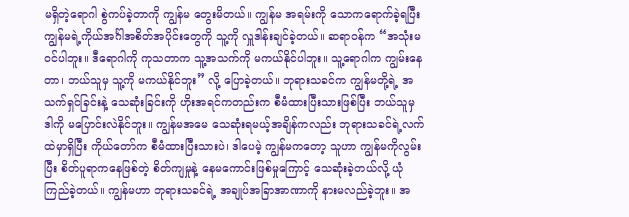မရှိတဲ့ရောဂါ စွဲကပ်ခဲ့တာကို ကျွန်မ တွေးမိတယ်။ ကျွန်မ အရမ်းကို သောကရောက်ခဲ့ရပြီး ကျွန်မရဲ့ကိုယ်အင်္ဂါအစိတ်အပိုင်းတွေကို သူ့ကို လှူဒါန်းချင်ခဲ့တယ်။ ဆရာဝန်က “အသုံးမဝင်ပါဘူး။ ဒီရောဂါကို ကုသတာက သူ့အသက်ကို မကယ်နိုင်ပါဘူး။ သူ့ရောဂါက ကျွမ်းနေတာ၊ ဘယ်သူမှ သူ့ကို မကယ်နိုင်ဘူး” လို့ ပြောခဲ့တယ်။ ဘုရားသခင်က ကျွန်မတို့ရဲ့ အသက်ရှင်ခြင်းနဲ့ သေဆုံးခြင်းကို ဟိုးအရင်ကတည်းက စီမံထားပြီးသားဖြစ်ပြီး ဘယ်သူမှ ဒါကို မပြောင်းလဲနိုင်ဘူး။ ကျွန်မအမေ သေဆုံးရမယ့်အချိန်ကလည်း ဘုရားသခင်ရဲ့လက်ထဲမှာရှိပြီး ကိုယ်တော်က စီမံထားပြီးသားပဲ၊ ဒါပေမဲ့ ကျွန်မကတော့ သူဟာ ကျွန်မကိုလွမ်းပြီး စိတ်ပူရာကနေဖြစ်တဲ့ စိတ်ကျမှုနဲ့ နေမကောင်းဖြစ်မှုကြောင့် သေဆုံးခဲ့တယ်လို့ ယုံကြည်ခဲ့တယ်။ ကျွန်မဟာ ဘုရားသခင်ရဲ့ အချုပ်အခြာအာဏာကို နားမလည်ခဲ့ဘူး။ အ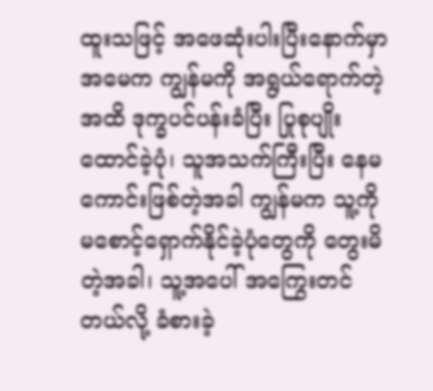ထူးသဖြင့် အဖေဆုံးပါးပြီးနောက်မှာ အမေက ကျွန်မကို အရွယ်ရောက်တဲ့အထိ ဒုက္ခပင်ပန်းခံပြီး ပြုစုပျိုးထောင်ခဲ့ပုံ၊ သူအသက်ကြီးပြီး နေမကောင်းဖြစ်တဲ့အခါ ကျွန်မက သူ့ကို မစောင့်ရှောက်နိုင်ခဲ့ပုံတွေကို တွေးမိတဲ့အခါ၊ သူ့အပေါ် အကြွေးတင်တယ်လို့ ခံစားခဲ့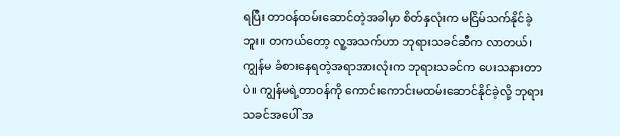ရပြီး တာဝန်ထမ်းဆောင်တဲ့အခါမှာ စိတ်နှလုံးက မငြိမ်သက်နိုင်ခဲ့ဘူး။ တကယ်တော့ လူ့အသက်ဟာ ဘုရားသခင်ဆီက လာတယ်၊ ကျွန်မ ခံစားနေရတဲ့အရာအားလုံးက ဘုရားသခင်က ပေးသနားတာပဲ။ ကျွန်မရဲ့တာဝန်ကို ကောင်းကောင်းမထမ်းဆောင်နိုင်ခဲ့လို့ ဘုရားသခင်အပေါ် အ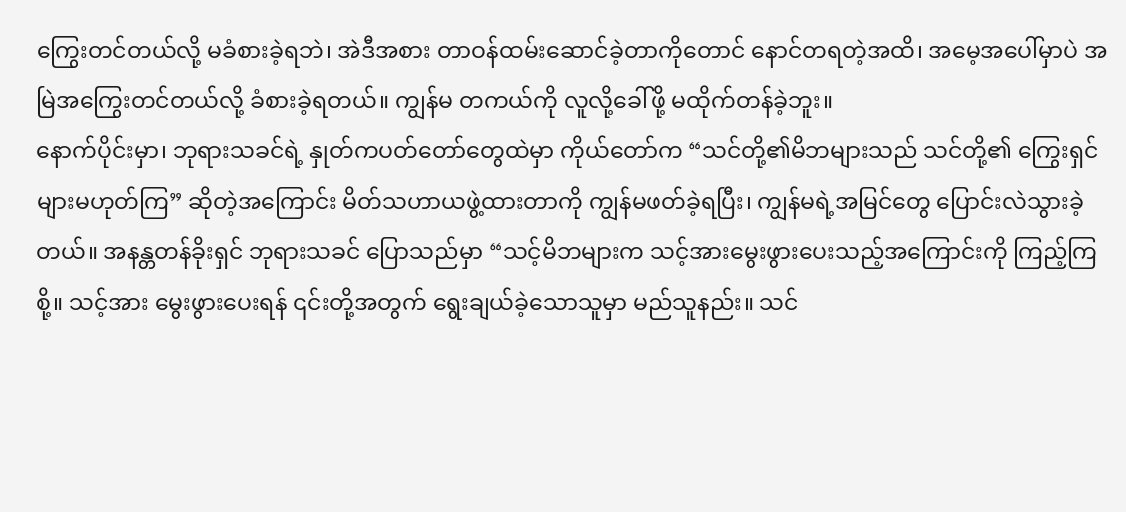ကြွေးတင်တယ်လို့ မခံစားခဲ့ရဘဲ၊ အဲဒီအစား တာဝန်ထမ်းဆောင်ခဲ့တာကိုတောင် နောင်တရတဲ့အထိ၊ အမေ့အပေါ်မှာပဲ အမြဲအကြွေးတင်တယ်လို့ ခံစားခဲ့ရတယ်။ ကျွန်မ တကယ်ကို လူလို့ခေါ်ဖို့ မထိုက်တန်ခဲ့ဘူး။
နောက်ပိုင်းမှာ၊ ဘုရားသခင်ရဲ့ နှုတ်ကပတ်တော်တွေထဲမှာ ကိုယ်တော်က “သင်တို့၏မိဘများသည် သင်တို့၏ ကြွေးရှင်များမဟုတ်ကြ” ဆိုတဲ့အကြောင်း မိတ်သဟာယဖွဲ့ထားတာကို ကျွန်မဖတ်ခဲ့ရပြီး၊ ကျွန်မရဲ့အမြင်တွေ ပြောင်းလဲသွားခဲ့တယ်။ အနန္တတန်ခိုးရှင် ဘုရားသခင် ပြောသည်မှာ “သင့်မိဘများက သင့်အားမွေးဖွားပေးသည့်အကြောင်းကို ကြည့်ကြစို့။ သင့်အား မွေးဖွားပေးရန် ၎င်းတို့အတွက် ရွေးချယ်ခဲ့သောသူမှာ မည်သူနည်း။ သင်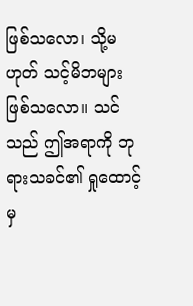ဖြစ်သလော၊ သို့မဟုတ် သင့်မိဘများဖြစ်သလော။ သင်သည် ဤအရာကို ဘုရားသခင်၏ ရှုထောင့်မှ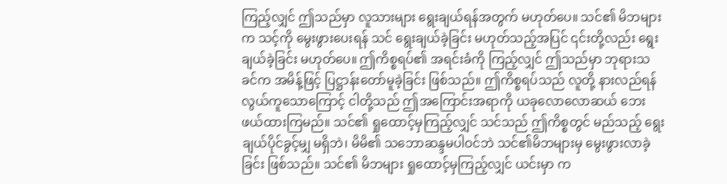ကြည့်လျှင် ဤသည်မှာ လူသားများ ရွေးချယ်ရန်အတွက် မဟုတ်ပေ။ သင်၏ မိဘများက သင့်ကို မွေးဖွားပေးရန် သင် ရွေးချယ်ခဲ့ခြင်း မဟုတ်သည့်အပြင် ၎င်းတို့လည်း ရွေးချယ်ခဲ့ခြင်း မဟုတ်ပေ။ ဤကိစ္စရပ်၏ အရင်းခံကို ကြည့်လျှင် ဤသည်မှာ ဘုရားသခင်က အမိန့်ဖြင့် ပြဋ္ဌာန်းတော်မူခဲ့ခြင်း ဖြစ်သည်။ ဤကိစ္စရပ်သည် လူတို့ နားလည်ရန် လွယ်ကူသောကြောင့် ငါတို့သည် ဤအကြောင်းအရာကို ယခုလောလောဆယ် ဘေးဖယ်ထားကြမည်။ သင်၏ ရှုထောင့်မှကြည့်လျှင် သင်သည် ဤကိစ္စတွင် မည်သည့် ရွေးချယ်ပိုင်ခွင့်မျှ မရှိဘဲ၊ မိမိ၏ သဘောဆန္ဒမပါဝင်ဘဲ သင်၏မိဘများမှ မွေးဖွားလာခဲ့ခြင်း ဖြစ်သည်။ သင်၏ မိဘများ ရှုထောင့်မှကြည့်လျှင် ယင်းမှာ က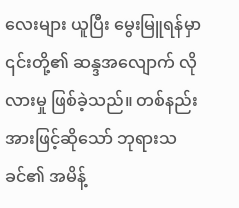လေးများ ယူပြီး မွေးမြူရန်မှာ ၎င်းတို့၏ ဆန္ဒအလျောက် လိုလားမှု ဖြစ်ခဲ့သည်။ တစ်နည်းအားဖြင့်ဆိုသော် ဘုရားသခင်၏ အမိန့်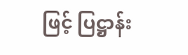ဖြင့် ပြဋ္ဌာန်း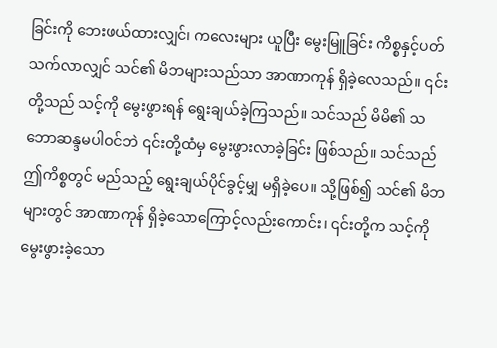ခြင်းကို ဘေးဖယ်ထားလျှင်၊ ကလေးများ ယူပြီး မွေးမြူခြင်း ကိစ္စနှင့်ပတ်သက်လာလျှင် သင်၏ မိဘများသည်သာ အာဏာကုန် ရှိခဲ့လေသည်။ ၎င်းတို့သည် သင့်ကို မွေးဖွားရန် ရွေးချယ်ခဲ့ကြသည်။ သင်သည် မိမိ၏ သဘောဆန္ဒမပါဝင်ဘဲ ၎င်းတို့ထံမှ မွေးဖွားလာခဲ့ခြင်း ဖြစ်သည်။ သင်သည် ဤကိစ္စတွင် မည်သည့် ရွေးချယ်ပိုင်ခွင့်မျှ မရှိခဲ့ပေ။ သို့ဖြစ်၍ သင်၏ မိဘများတွင် အာဏာကုန် ရှိခဲ့သောကြောင့်လည်းကောင်း၊ ၎င်းတို့က သင့်ကို မွေးဖွားခဲ့သော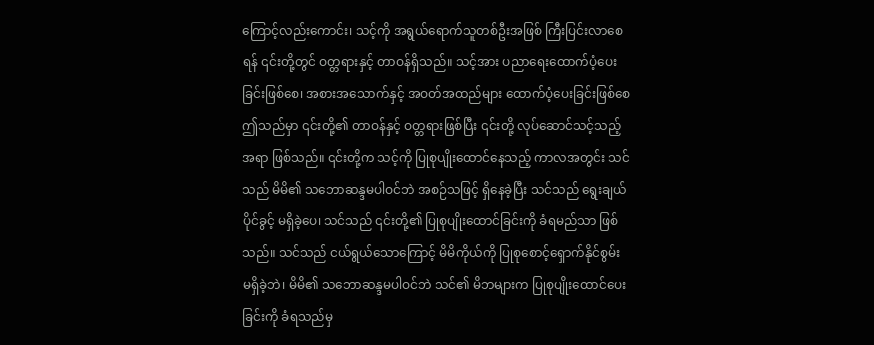ကြောင့်လည်းကောင်း၊ သင့်ကို အရွယ်ရောက်သူတစ်ဦးအဖြစ် ကြီးပြင်းလာစေရန် ၎င်းတို့တွင် ဝတ္တရားနှင့် တာဝန်ရှိသည်။ သင့်အား ပညာရေးထောက်ပံ့ပေးခြင်းဖြစ်စေ၊ အစားအသောက်နှင့် အဝတ်အထည်များ ထောက်ပံ့ပေးခြင်းဖြစ်စေ ဤသည်မှာ ၎င်းတို့၏ တာဝန်နှင့် ဝတ္တရားဖြစ်ပြီး ၎င်းတို့ လုပ်ဆောင်သင့်သည့်အရာ ဖြစ်သည်။ ၎င်းတို့က သင့်ကို ပြုစုပျိုးထောင်နေသည့် ကာလအတွင်း သင်သည် မိမိ၏ သဘောဆန္ဒမပါဝင်ဘဲ အစဉ်သဖြင့် ရှိနေခဲ့ပြီး သင်သည် ရွေးချယ်ပိုင်ခွင့် မရှိခဲ့ပေ၊ သင်သည် ၎င်းတို့၏ ပြုစုပျိုးထောင်ခြင်းကို ခံရမည်သာ ဖြစ်သည်။ သင်သည် ငယ်ရွယ်သောကြောင့် မိမိကိုယ်ကို ပြုစုစောင့်ရှောက်နိုင်စွမ်း မရှိခဲ့ဘဲ၊ မိမိ၏ သဘောဆန္ဒမပါဝင်ဘဲ သင်၏ မိဘများက ပြုစုပျိုးထောင်ပေးခြင်းကို ခံရသည်မှ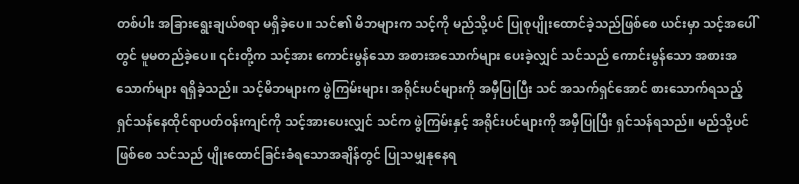တစ်ပါး အခြားရွေးချယ်စရာ မရှိခဲ့ပေ။ သင်၏ မိဘများက သင့်ကို မည်သို့ပင် ပြုစုပျိုးထောင်ခဲ့သည်ဖြစ်စေ ယင်းမှာ သင့်အပေါ်တွင် မူမတည်ခဲ့ပေ။ ၎င်းတို့က သင့်အား ကောင်းမွန်သော အစားအသောက်များ ပေးခဲ့လျှင် သင်သည် ကောင်းမွန်သော အစားအသောက်များ ရရှိခဲ့သည်။ သင့်မိဘများက ဖွဲကြမ်းများ၊ အရိုင်းပင်များကို အမှီပြုပြီး သင် အသက်ရှင်အောင် စားသောက်ရသည့် ရှင်သန်နေထိုင်ရာပတ်ဝန်းကျင်ကို သင့်အားပေးလျှင် သင်က ဖွဲကြမ်းနှင့် အရိုင်းပင်များကို အမှီပြုပြီး ရှင်သန်ရသည်။ မည်သို့ပင်ဖြစ်စေ သင်သည် ပျိုးထောင်ခြင်းခံရသောအချိန်တွင် ပြုသမျှနုနေရ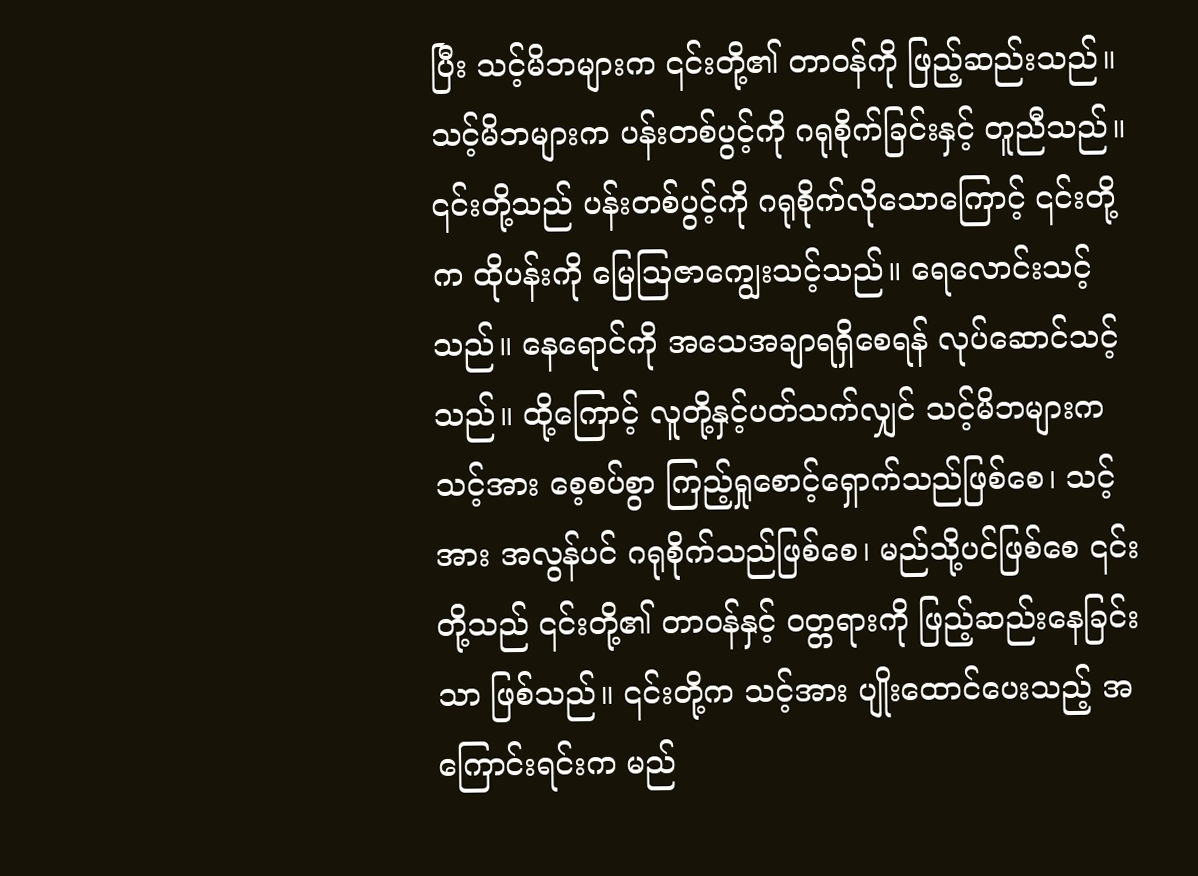ပြီး သင့်မိဘများက ၎င်းတို့၏ တာဝန်ကို ဖြည့်ဆည်းသည်။ သင့်မိဘများက ပန်းတစ်ပွင့်ကို ဂရုစိုက်ခြင်းနှင့် တူညီသည်။ ၎င်းတို့သည် ပန်းတစ်ပွင့်ကို ဂရုစိုက်လိုသောကြောင့် ၎င်းတို့က ထိုပန်းကို မြေဩဇာကျွေးသင့်သည်။ ရေလောင်းသင့်သည်။ နေရောင်ကို အသေအချာရရှိစေရန် လုပ်ဆောင်သင့်သည်။ ထို့ကြောင့် လူတို့နှင့်ပတ်သက်လျှင် သင့်မိဘများက သင့်အား စေ့စပ်စွာ ကြည့်ရှုစောင့်ရှောက်သည်ဖြစ်စေ၊ သင့်အား အလွန်ပင် ဂရုစိုက်သည်ဖြစ်စေ၊ မည်သို့ပင်ဖြစ်စေ ၎င်းတို့သည် ၎င်းတို့၏ တာဝန်နှင့် ဝတ္တရားကို ဖြည့်ဆည်းနေခြင်းသာ ဖြစ်သည်။ ၎င်းတို့က သင့်အား ပျိုးထောင်ပေးသည့် အကြောင်းရင်းက မည်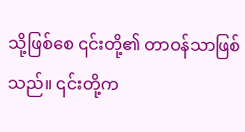သို့ဖြစ်စေ ၎င်းတို့၏ တာဝန်သာဖြစ်သည်။ ၎င်းတို့က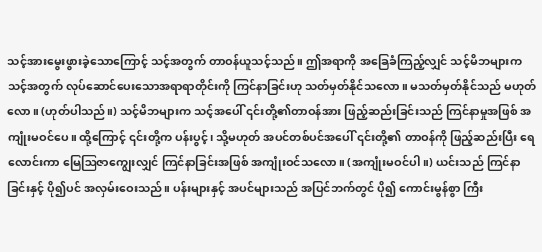သင့်အားမွေးဖွားခဲ့သောကြောင့် သင့်အတွက် တာဝန်ယူသင့်သည်။ ဤအရာကို အခြေခံကြည့်လျှင် သင့်မိဘများက သင့်အတွက် လုပ်ဆောင်ပေးသောအရာရာတိုင်းကို ကြင်နာခြင်းဟု သတ်မှတ်နိုင်သလော။ မသတ်မှတ်နိုင်သည် မဟုတ်လော။ (ဟုတ်ပါသည်။) သင့်မိဘများက သင့်အပေါ် ၎င်းတို့၏တာဝန်အား ဖြည့်ဆည်းခြင်းသည် ကြင်နာမှုအဖြစ် အကျုံးမဝင်ပေ။ ထို့ကြောင့် ၎င်းတို့က ပန်းပွင့်၊ သို့မဟုတ် အပင်တစ်ပင်အပေါ် ၎င်းတို့၏ တာဝန်ကို ဖြည့်ဆည်းပြီး ရေလောင်းကာ မြေဩဇာကျွေးလျှင် ကြင်နာခြင်းအဖြစ် အကျုံးဝင်သလော။ (အကျုံးမဝင်ပါ။) ယင်းသည် ကြင်နာခြင်းနှင့် ပို၍ပင် အလှမ်းဝေးသည်။ ပန်းများနှင့် အပင်များသည် အပြင်ဘက်တွင် ပို၍ ကောင်းမွန်စွာ ကြီး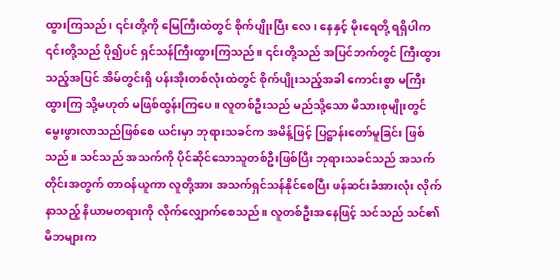ထွားကြသည်၊ ၎င်းတို့ကို မြေကြီးထဲတွင် စိုက်ပျိုးပြီး လေ၊ နေနှင့် မိုးရေတို့ ရရှိပါက ၎င်းတို့သည် ပို၍ပင် ရှင်သန်ကြီးထွားကြသည်။ ၎င်းတို့သည် အပြင်ဘက်တွင် ကြီးထွားသည့်အပြင် အိမ်တွင်းရှိ ပန်းအိုးတစ်လုံးထဲတွင် စိုက်ပျိုးသည့်အခါ ကောင်းစွာ မကြီးထွားကြ သို့မဟုတ် မဖြစ်ထွန်းကြပေ။ လူတစ်ဦးသည် မည်သို့သော မိသားစုမျိုးတွင် မွေးဖွားလာသည်ဖြစ်စေ ယင်းမှာ ဘုရားသခင်က အမိန့်ဖြင့် ပြဋ္ဌာန်းတော်မူခြင်း ဖြစ်သည်။ သင်သည် အသက်ကို ပိုင်ဆိုင်သောသူတစ်ဦးဖြစ်ပြီး ဘုရားသခင်သည် အသက်တိုင်းအတွက် တာဝန်ယူကာ လူတို့အား အသက်ရှင်သန်နိုင်စေပြီး ဖန်ဆင်းခံအားလုံး လိုက်နာသည့် နိယာမတရားကို လိုက်လျှောက်စေသည်။ လူတစ်ဦးအနေဖြင့် သင်သည် သင်၏ မိဘများက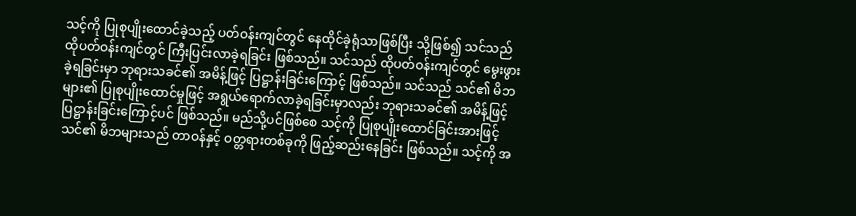သင့်ကို ပြုစုပျိုးထောင်ခဲ့သည့် ပတ်ဝန်းကျင်တွင် နေထိုင်ခဲ့ရုံသာဖြစ်ပြီး သို့ဖြစ်၍ သင်သည် ထိုပတ်ဝန်းကျင်တွင် ကြီးပြင်းလာခဲ့ရခြင်း ဖြစ်သည်။ သင်သည် ထိုပတ်ဝန်းကျင်တွင် မွေးဖွားခဲ့ရခြင်းမှာ ဘုရားသခင်၏ အမိန့်ဖြင့် ပြဋ္ဌာန်းခြင်းကြောင့် ဖြစ်သည်။ သင်သည် သင်၏ မိဘများ၏ ပြုစုပျိုးထောင်မှုဖြင့် အရွယ်ရောက်လာခဲ့ရခြင်းမှာလည်း ဘုရားသခင်၏ အမိန့်ဖြင့် ပြဋ္ဌာန်းခြင်းကြောင့်ပင် ဖြစ်သည်။ မည်သို့ပင်ဖြစ်စေ သင့်ကို ပြုစုပျိုးထောင်ခြင်းအားဖြင့် သင်၏ မိဘများသည် တာဝန်နှင့် ဝတ္တရားတစ်ခုကို ဖြည့်ဆည်းနေခြင်း ဖြစ်သည်။ သင့်ကို အ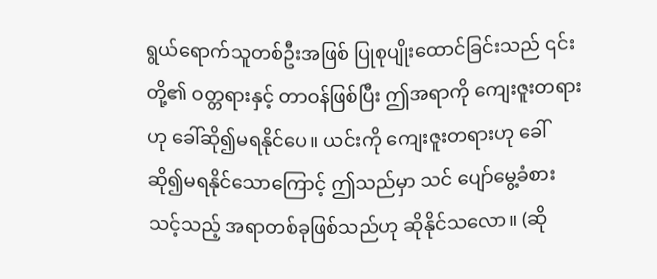ရွယ်ရောက်သူတစ်ဦးအဖြစ် ပြုစုပျိုးထောင်ခြင်းသည် ၎င်းတို့၏ ဝတ္တရားနှင့် တာဝန်ဖြစ်ပြီး ဤအရာကို ကျေးဇူးတရားဟု ခေါ်ဆို၍မရနိုင်ပေ။ ယင်းကို ကျေးဇူးတရားဟု ခေါ်ဆို၍မရနိုင်သောကြောင့် ဤသည်မှာ သင် ပျော်မွေ့ခံစားသင့်သည့် အရာတစ်ခုဖြစ်သည်ဟု ဆိုနိုင်သလော။ (ဆို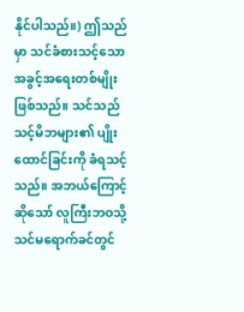နိုင်ပါသည်။) ဤသည်မှာ သင်ခံစားသင့်သော အခွင့်အရေးတစ်မျိုးဖြစ်သည်။ သင်သည် သင့်မိဘများ၏ ပျိုးထောင်ခြင်းကို ခံရသင့်သည်။ အဘယ်ကြောင့်ဆိုသော် လူကြီးဘဝသို့ သင်မရောက်ခင်တွင်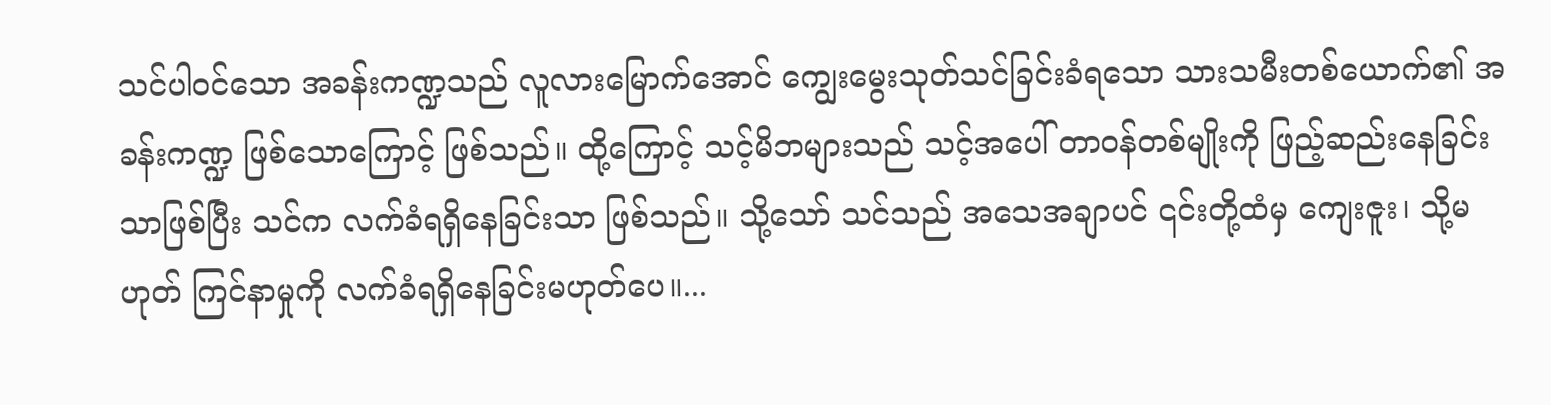သင်ပါဝင်သော အခန်းကဏ္ဍသည် လူလားမြောက်အောင် ကျွေးမွေးသုတ်သင်ခြင်းခံရသော သားသမီးတစ်ယောက်၏ အခန်းကဏ္ဍ ဖြစ်သောကြောင့် ဖြစ်သည်။ ထို့ကြောင့် သင့်မိဘများသည် သင့်အပေါ် တာဝန်တစ်မျိုးကို ဖြည့်ဆည်းနေခြင်းသာဖြစ်ပြီး သင်က လက်ခံရရှိနေခြင်းသာ ဖြစ်သည်။ သို့သော် သင်သည် အသေအချာပင် ၎င်းတို့ထံမှ ကျေးဇူး၊ သို့မဟုတ် ကြင်နာမှုကို လက်ခံရရှိနေခြင်းမဟုတ်ပေ။...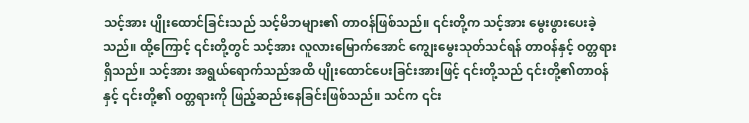သင့်အား ပျိုးထောင်ခြင်းသည် သင့်မိဘများ၏ တာဝန်ဖြစ်သည်။ ၎င်းတို့က သင့်အား မွေးဖွားပေးခဲ့သည်။ ထို့ကြောင့် ၎င်းတို့တွင် သင့်အား လူလားမြောက်အောင် ကျွေးမွေးသုတ်သင်ရန် တာဝန်နှင့် ဝတ္တရားရှိသည်။ သင့်အား အရွယ်ရောက်သည်အထိ ပျိုးထောင်ပေးခြင်းအားဖြင့် ၎င်းတို့သည် ၎င်းတို့၏တာဝန်နှင့် ၎င်းတို့၏ ဝတ္တရားကို ဖြည့်ဆည်းနေခြင်းဖြစ်သည်။ သင်က ၎င်း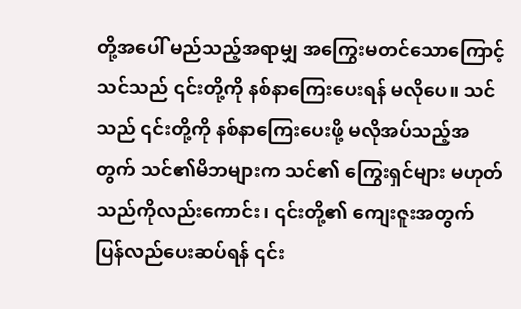တို့အပေါ် မည်သည့်အရာမျှ အကြွေးမတင်သောကြောင့် သင်သည် ၎င်းတို့ကို နစ်နာကြေးပေးရန် မလိုပေ။ သင်သည် ၎င်းတို့ကို နစ်နာကြေးပေးဖို့ မလိုအပ်သည့်အတွက် သင်၏မိဘများက သင်၏ ကြွေးရှင်များ မဟုတ်သည်ကိုလည်းကောင်း၊ ၎င်းတို့၏ ကျေးဇူးအတွက် ပြန်လည်ပေးဆပ်ရန် ၎င်း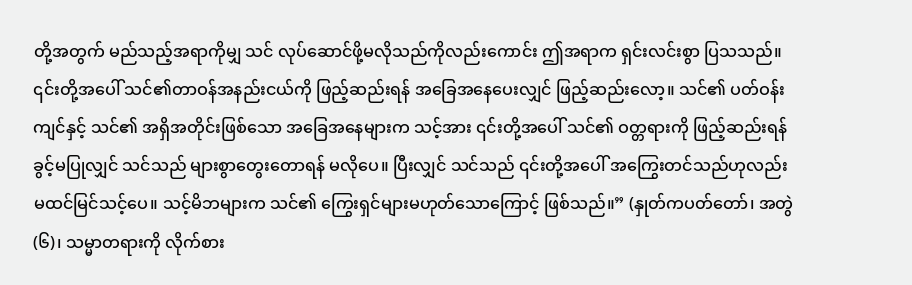တို့အတွက် မည်သည့်အရာကိုမျှ သင် လုပ်ဆောင်ဖို့မလိုသည်ကိုလည်းကောင်း ဤအရာက ရှင်းလင်းစွာ ပြသသည်။ ၎င်းတို့အပေါ် သင်၏တာဝန်အနည်းငယ်ကို ဖြည့်ဆည်းရန် အခြေအနေပေးလျှင် ဖြည့်ဆည်းလော့။ သင်၏ ပတ်ဝန်းကျင်နှင့် သင်၏ အရှိအတိုင်းဖြစ်သော အခြေအနေများက သင့်အား ၎င်းတို့အပေါ် သင်၏ ဝတ္တရားကို ဖြည့်ဆည်းရန် ခွင့်မပြုလျှင် သင်သည် များစွာတွေးတောရန် မလိုပေ။ ပြီးလျှင် သင်သည် ၎င်းတို့အပေါ် အကြွေးတင်သည်ဟုလည်း မထင်မြင်သင့်ပေ။ သင့်မိဘများက သင်၏ ကြွေးရှင်များမဟုတ်သောကြောင့် ဖြစ်သည်။” (နှုတ်ကပတ်တော်၊ အတွဲ (၆)၊ သမ္မာတရားကို လိုက်စား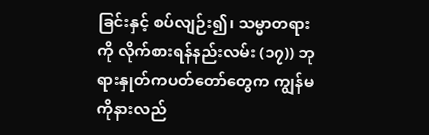ခြင်းနှင့် စပ်လျဉ်း၍၊ သမ္မာတရားကို လိုက်စားရန်နည်းလမ်း (၁၇)) ဘုရားနှုတ်ကပတ်တော်တွေက ကျွန်မကိုနားလည်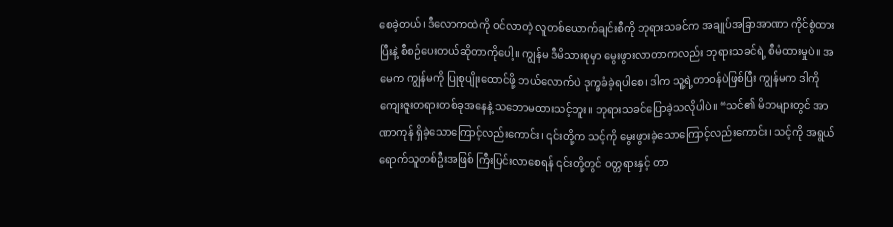စေခဲ့တယ်၊ ဒီလောကထဲကို ဝင်လာတဲ့ လူတစ်ယောက်ချင်းစီကို ဘုရားသခင်က အချုပ်အခြာအာဏာ ကိုင်စွဲထားပြီးနဲ့ စီစဉ်ပေးတယ်ဆိုတာကိုပေါ့။ ကျွန်မ ဒီမိသားစုမှာ မွေးဖွားလာတာကလည်း ဘုရားသခင်ရဲ့ စီမံထားမှုပဲ။ အမေက ကျွန်မကို ပြုစုပျိုးထောင်ဖို့ ဘယ်လောက်ပဲ ဒုက္ခခံခဲ့ရပါစေ၊ ဒါက သူ့ရဲ့တာဝန်ပဲဖြစ်ပြီး ကျွန်မက ဒါကို ကျေးဇူးတရားတစ်ခုအနေနဲ့ သဘောမထားသင့်ဘူး။ ဘုရားသခင်ပြောခဲ့သလိုပါပဲ။ “သင်၏ မိဘများတွင် အာဏာကုန် ရှိခဲ့သောကြောင့်လည်းကောင်း၊ ၎င်းတို့က သင့်ကို မွေးဖွားခဲ့သောကြောင့်လည်းကောင်း၊ သင့်ကို အရွယ်ရောက်သူတစ်ဦးအဖြစ် ကြီးပြင်းလာစေရန် ၎င်းတို့တွင် ဝတ္တရားနှင့် တာ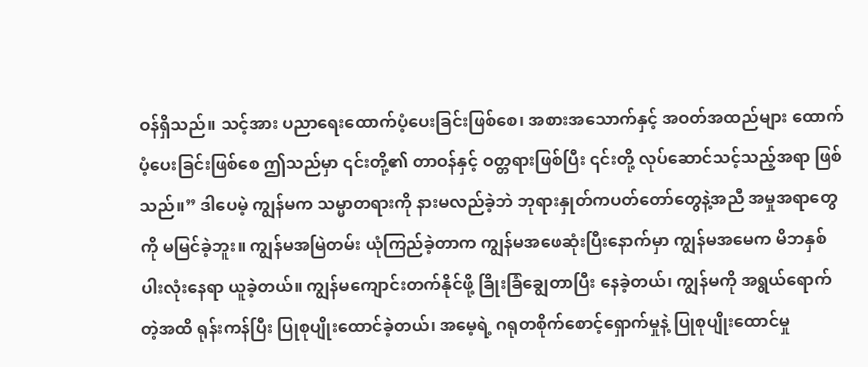ဝန်ရှိသည်။ သင့်အား ပညာရေးထောက်ပံ့ပေးခြင်းဖြစ်စေ၊ အစားအသောက်နှင့် အဝတ်အထည်များ ထောက်ပံ့ပေးခြင်းဖြစ်စေ ဤသည်မှာ ၎င်းတို့၏ တာဝန်နှင့် ဝတ္တရားဖြစ်ပြီး ၎င်းတို့ လုပ်ဆောင်သင့်သည့်အရာ ဖြစ်သည်။” ဒါပေမဲ့ ကျွန်မက သမ္မာတရားကို နားမလည်ခဲ့ဘဲ ဘုရားနှုတ်ကပတ်တော်တွေနဲ့အညီ အမှုအရာတွေကို မမြင်ခဲ့ဘူး။ ကျွန်မအမြဲတမ်း ယုံကြည်ခဲ့တာက ကျွန်မအဖေဆုံးပြီးနောက်မှာ ကျွန်မအမေက မိဘနှစ်ပါးလုံးနေရာ ယူခဲ့တယ်။ ကျွန်မကျောင်းတက်နိုင်ဖို့ ခြိုးခြံချွေတာပြီး နေခဲ့တယ်၊ ကျွန်မကို အရွယ်ရောက်တဲ့အထိ ရုန်းကန်ပြီး ပြုစုပျိုးထောင်ခဲ့တယ်၊ အမေ့ရဲ့ ဂရုတစိုက်စောင့်ရှောက်မှုနဲ့ ပြုစုပျိုးထောင်မှု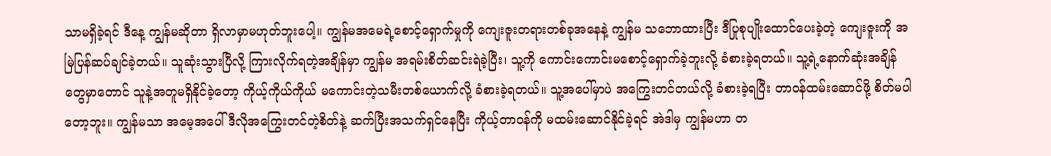သာမရှိခဲ့ရင် ဒီနေ့ ကျွန်မဆိုတာ ရှိလာမှာမဟုတ်ဘူးပေါ့။ ကျွန်မအမေရဲ့စောင့်ရှောက်မှုကို ကျေးဇူးတရားတစ်ခုအနေနဲ့ ကျွန်မ သဘောထားပြီး ဒီပြုစုပျိုးထောင်ပေးခဲ့တဲ့ ကျေးဇူးကို အမြဲပြန်ဆပ်ချင်ခဲ့တယ်။ သူဆုံးသွားပြီလို့ ကြားလိုက်ရတဲ့အချိန်မှာ ကျွန်မ အရမ်းစိတ်ဆင်းရဲခဲ့ပြီး၊ သူ့ကို ကောင်းကောင်းမစောင့်ရှောက်ခဲ့ဘူးလို့ ခံစားခဲ့ရတယ်။ သူ့ရဲ့နောက်ဆုံးအချိန်တွေမှာတောင် သူနဲ့အတူမရှိနိုင်ခဲ့တော့ ကိုယ့်ကိုယ်ကိုယ် မကောင်းတဲ့သမီးတစ်ယောက်လို့ ခံစားခဲ့ရတယ်။ သူ့အပေါ်မှာပဲ အကြွေးတင်တယ်လို့ ခံစားခဲ့ရပြီး တာဝန်ထမ်းဆောင်ဖို့ စိတ်မပါတော့ဘူး။ ကျွန်မသာ အမေ့အပေါ် ဒီလိုအကြွေးတင်တဲ့စိတ်နဲ့ ဆက်ပြီးအသက်ရှင်နေပြီး ကိုယ့်တာဝန်ကို မထမ်းဆောင်နိုင်ခဲ့ရင် အဲဒါမှ ကျွန်မဟာ တ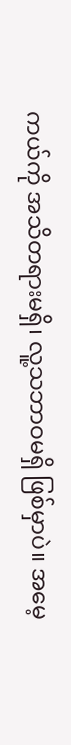ကယ်ကို အသိတရားမရှိ၊ လူ့သဘာဝမရှိ ဖြစ်မှာပဲ။ အမေ့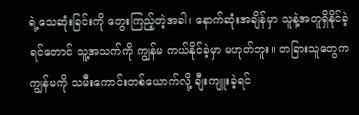ရဲ့သေဆုံးခြင်းကို တွေးကြည့်တဲ့အခါ၊ နောက်ဆုံးအချိန်မှာ သူနဲ့အတူရှိနိုင်ခဲ့ရင်တောင် သူ့အသက်ကို ကျွန်မ ကယ်နိုင်ခဲ့မှာ မဟုတ်ဘူး။ တခြားသူတွေက ကျွန်မကို သမီးကောင်းတစ်ယောက်လို့ ချီးကျူးခဲ့ရင်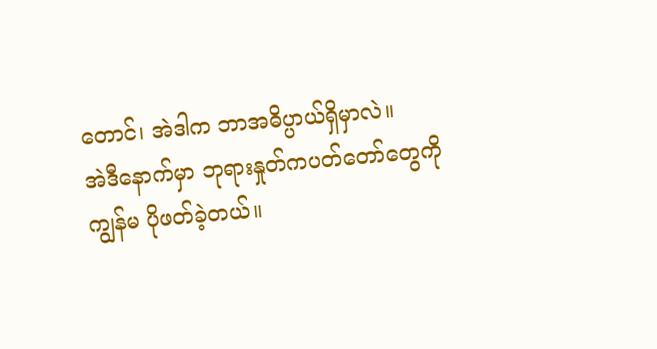တောင်၊ အဲဒါက ဘာအဓိပ္ပာယ်ရှိမှာလဲ။
အဲဒီနောက်မှာ ဘုရားနှုတ်ကပတ်တော်တွေကို ကျွန်မ ပိုဖတ်ခဲ့တယ်။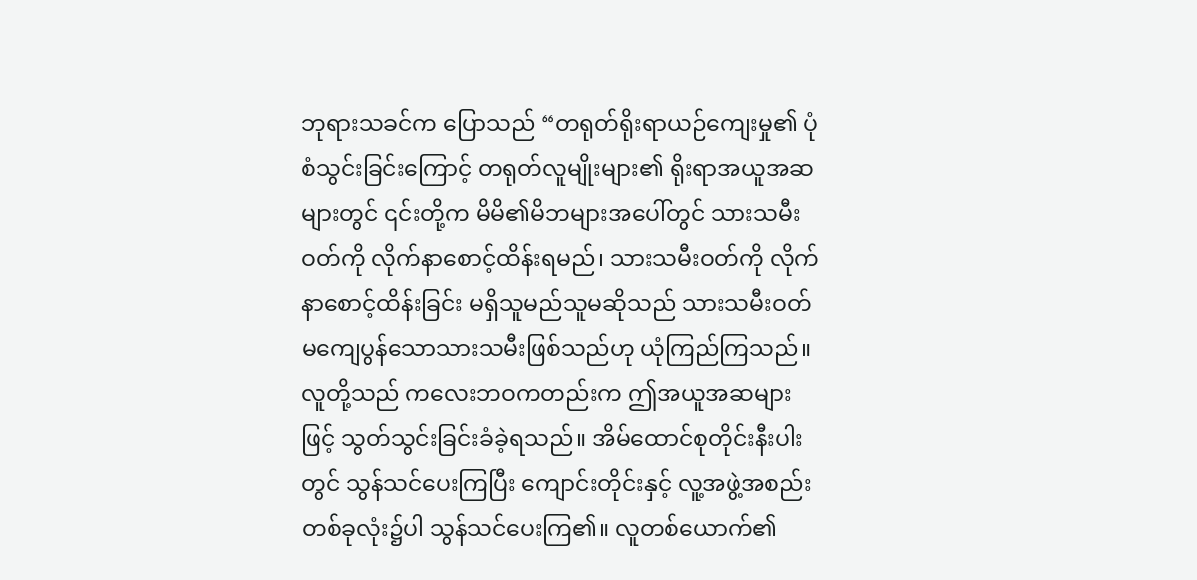ဘုရားသခင်က ပြောသည် “တရုတ်ရိုးရာယဉ်ကျေးမှု၏ ပုံစံသွင်းခြင်းကြောင့် တရုတ်လူမျိုးများ၏ ရိုးရာအယူအဆများတွင် ၎င်းတို့က မိမိ၏မိဘများအပေါ်တွင် သားသမီးဝတ်ကို လိုက်နာစောင့်ထိန်းရမည်၊ သားသမီးဝတ်ကို လိုက်နာစောင့်ထိန်းခြင်း မရှိသူမည်သူမဆိုသည် သားသမီးဝတ် မကျေပွန်သောသားသမီးဖြစ်သည်ဟု ယုံကြည်ကြသည်။ လူတို့သည် ကလေးဘဝကတည်းက ဤအယူအဆများဖြင့် သွတ်သွင်းခြင်းခံခဲ့ရသည်။ အိမ်ထောင်စုတိုင်းနီးပါးတွင် သွန်သင်ပေးကြပြီး ကျောင်းတိုင်းနှင့် လူ့အဖွဲ့အစည်းတစ်ခုလုံး၌ပါ သွန်သင်ပေးကြ၏။ လူတစ်ယောက်၏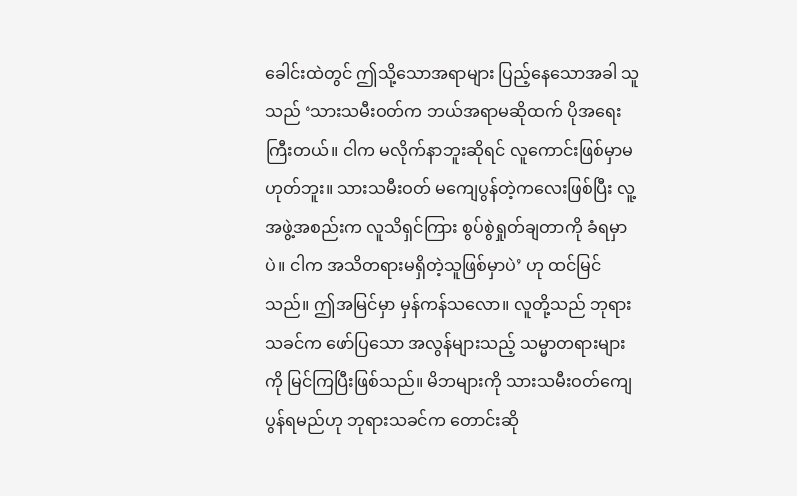ခေါင်းထဲတွင် ဤသို့သောအရာများ ပြည့်နေသောအခါ သူသည် ‘သားသမီးဝတ်က ဘယ်အရာမဆိုထက် ပိုအရေးကြီးတယ်။ ငါက မလိုက်နာဘူးဆိုရင် လူကောင်းဖြစ်မှာမဟုတ်ဘူး။ သားသမီးဝတ် မကျေပွန်တဲ့ကလေးဖြစ်ပြီး လူ့အဖွဲ့အစည်းက လူသိရှင်ကြား စွပ်စွဲရှုတ်ချတာကို ခံရမှာပဲ။ ငါက အသိတရားမရှိတဲ့သူဖြစ်မှာပဲ’ ဟု ထင်မြင်သည်။ ဤအမြင်မှာ မှန်ကန်သလော။ လူတို့သည် ဘုရားသခင်က ဖော်ပြသော အလွန်များသည့် သမ္မာတရားများကို မြင်ကြပြီးဖြစ်သည်။ မိဘများကို သားသမီးဝတ်ကျေပွန်ရမည်ဟု ဘုရားသခင်က တောင်းဆို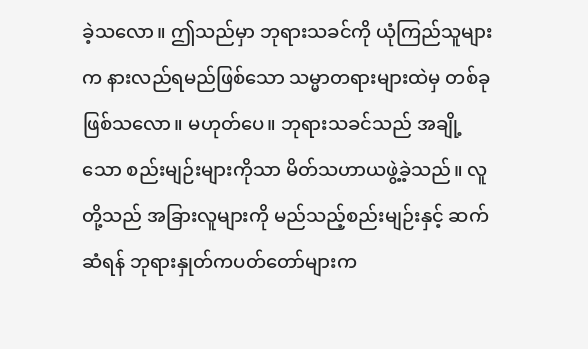ခဲ့သလော။ ဤသည်မှာ ဘုရားသခင်ကို ယုံကြည်သူများက နားလည်ရမည်ဖြစ်သော သမ္မာတရားများထဲမှ တစ်ခုဖြစ်သလော။ မဟုတ်ပေ။ ဘုရားသခင်သည် အချို့သော စည်းမျဉ်းများကိုသာ မိတ်သဟာယဖွဲ့ခဲ့သည်။ လူတို့သည် အခြားလူများကို မည်သည့်စည်းမျဉ်းနှင့် ဆက်ဆံရန် ဘုရားနှုတ်ကပတ်တော်များက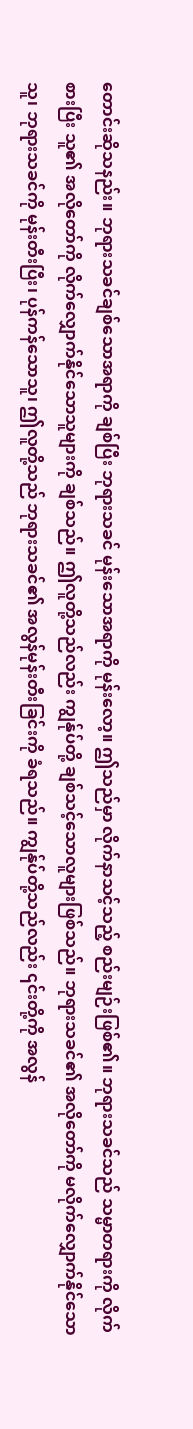တောင်းဆိုသနည်း။ ဘုရားသခင်ချစ်သောအရာကို ချစ်ပြီး ဘုရားသခင် မုန်းသောအရာကို မုန်းလော့။ ဤသည်မှာ လိုက်နာသင့်သည့် စည်းမျဉ်းဖြစ်၏။ ဘုရားသခင်သည် သမ္မာတရားကို လိုက်စားပြီး သူ၏ အလိုတော်ကို လိုက်လျှောက်နိုင်သောသူများကို ချစ်သည်။ ဤလူတို့သည်လည်း ကျွန်ုပ်တို့ ချစ်သင့်သောလူများဖြစ်သည်။ ဘုရားသခင်၏ အလိုတော်ကို မလိုက်လျှောက်နိုင်သောသူ၊ ဘုရားသခင်ကို မုန်းတီးပြီး၊ ပုန်ကန်သောသူ၊ ဤလူတို့သည် ဘုရားသခင်၏ အလွန်မုန်းတီးခြင်းကို ခံရသည်။ ကျွန်ုပ်တို့သည်လည်း ၎င်းတို့ကို အလွန်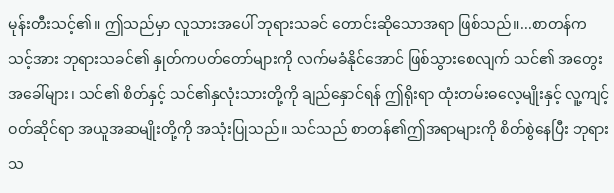မုန်းတီးသင့်၏။ ဤသည်မှာ လူသားအပေါ် ဘုရားသခင် တောင်းဆိုသောအရာ ဖြစ်သည်။...စာတန်က သင့်အား ဘုရားသခင်၏ နှုတ်ကပတ်တော်များကို လက်မခံနိုင်အောင် ဖြစ်သွားစေလျက် သင်၏ အတွေးအခေါ်များ၊ သင်၏ စိတ်နှင့် သင်၏နှလုံးသားတို့ကို ချည်နှောင်ရန် ဤရိုးရာ ထုံးတမ်းဓလေ့မျိုးနှင့် လူ့ကျင့်ဝတ်ဆိုင်ရာ အယူအဆမျိုးတို့ကို အသုံးပြုသည်။ သင်သည် စာတန်၏ဤအရာများကို စိတ်စွဲနေပြီး ဘုရားသ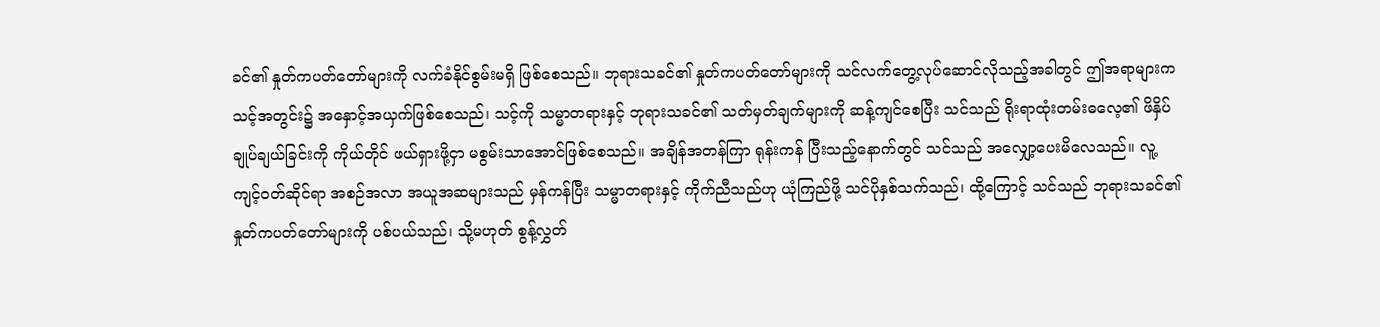ခင်၏ နှုတ်ကပတ်တော်များကို လက်ခံနိုင်စွမ်းမရှိ ဖြစ်စေသည်။ ဘုရားသခင်၏ နှုတ်ကပတ်တော်များကို သင်လက်တွေ့လုပ်ဆောင်လိုသည့်အခါတွင် ဤအရာများက သင့်အတွင်း၌ အနှောင့်အယှက်ဖြစ်စေသည်၊ သင့်ကို သမ္မာတရားနှင့် ဘုရားသခင်၏ သတ်မှတ်ချက်များကို ဆန့်ကျင်စေပြီး သင်သည် ရိုးရာထုံးတမ်းဓလေ့၏ ဖိနှိပ်ချုပ်ချယ်ခြင်းကို ကိုယ်တိုင် ဖယ်ရှားဖို့ငှာ မစွမ်းသာအောင်ဖြစ်စေသည်။ အချိန်အတန်ကြာ ရုန်းကန် ပြီးသည့်နောက်တွင် သင်သည် အလျှော့ပေးမိလေသည်။ လူ့ကျင့်ဝတ်ဆိုင်ရာ အစဉ်အလာ အယူအဆများသည် မှန်ကန်ပြီး သမ္မာတရားနှင့် ကိုက်ညီသည်ဟု ယုံကြည်ဖို့ သင်ပိုနှစ်သက်သည်၊ ထို့ကြောင့် သင်သည် ဘုရားသခင်၏ နှုတ်ကပတ်တော်များကို ပစ်ပယ်သည်၊ သို့မဟုတ် စွန့်လွှတ်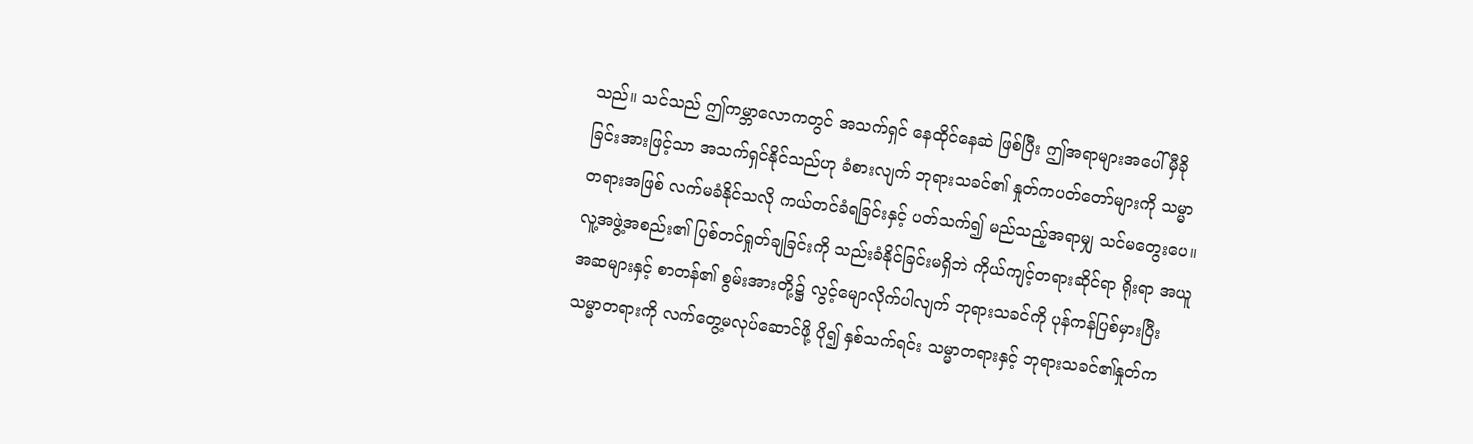သည်။ သင်သည် ဤကမ္ဘာလောကတွင် အသက်ရှင် နေထိုင်နေဆဲ ဖြစ်ပြီး ဤအရာများအပေါ် မှီခိုခြင်းအားဖြင့်သာ အသက်ရှင်နိုင်သည်ဟု ခံစားလျက် ဘုရားသခင်၏ နှုတ်ကပတ်တော်များကို သမ္မာတရားအဖြစ် လက်မခံနိုင်သလို ကယ်တင်ခံရခြင်းနှင့် ပတ်သက်၍ မည်သည့်အရာမျှ သင်မတွေးပေ။ လူ့အဖွဲ့အစည်း၏ ပြစ်တင်ရှုတ်ချခြင်းကို သည်းခံနိုင်ခြင်းမရှိဘဲ ကိုယ်ကျင့်တရားဆိုင်ရာ ရိုးရာ အယူအဆများနှင့် စာတန်၏ စွမ်းအားတို့၌ လွင့်မျောလိုက်ပါလျက် ဘုရားသခင်ကို ပုန်ကန်ပြစ်မှားပြီး သမ္မာတရားကို လက်တွေ့မလုပ်ဆောင်ဖို့ ပို၍ နှစ်သက်ရင်း သမ္မာတရားနှင့် ဘုရားသခင်၏နှုတ်က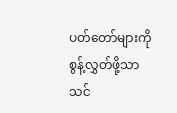ပတ်တော်များကို စွန့်လွှတ်ဖို့သာ သင်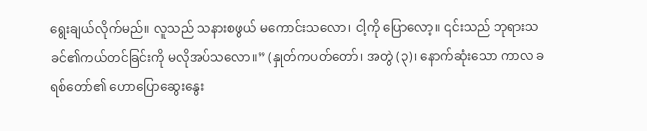ရွေးချယ်လိုက်မည်။ လူသည် သနားစဖွယ် မကောင်းသလော၊ ငါ့ကို ပြောလော့။ ၎င်းသည် ဘုရားသခင်၏ကယ်တင်ခြင်းကို မလိုအပ်သလော။” (နှုတ်ကပတ်တော်၊ အတွဲ (၃)၊ နောက်ဆုံးသော ကာလ ခရစ်တော်၏ ဟောပြောဆွေးနွေး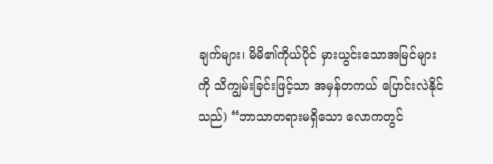ချက်များ၊ မိမိ၏ကိုယ်ပိုင် မှားယွင်းသောအမြင်များကို သိကျွမ်းခြင်းဖြင့်သာ အမှန်တကယ် ပြောင်းလဲနိုင်သည်) “ဘာသာတရားမရှိသော လောကတွင်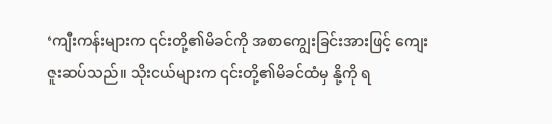‘ကျီးကန်းများက ၎င်းတို့၏မိခင်ကို အစာကျွေးခြင်းအားဖြင့် ကျေးဇူးဆပ်သည်။ သိုးငယ်များက ၎င်းတို့၏မိခင်ထံမှ နို့ကို ရ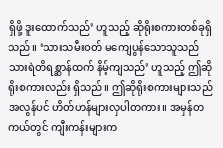ရှိဖို့ ဒူးထောက်သည်’ ဟူသည့် ဆိုရိုးစကားတစ်ခုရှိသည်။ ‘သားသမီးဝတ် မကျေပွန်သောသူသည် သားရဲတိရစ္ဆာန်ထက် နိမ့်ကျသည်’ ဟူသည့် ဤဆိုရိုးစကားလည်း ရှိသည်။ ဤဆိုရိုးစကားများသည် အလွန်ပင် ဟိတ်ဟန်များလှပါတကား။ အမှန်တကယ်တွင် ကျီးကန်းများက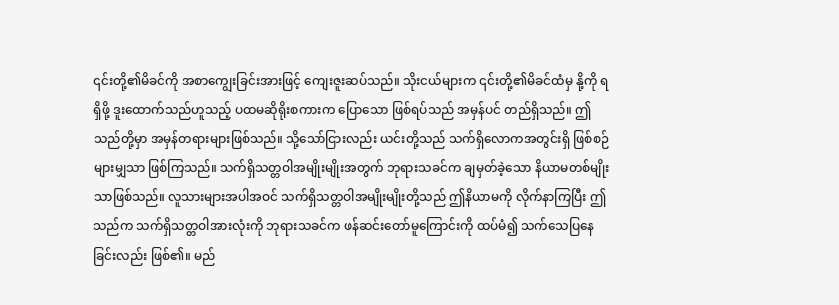၎င်းတို့၏မိခင်ကို အစာကျွေးခြင်းအားဖြင့် ကျေးဇူးဆပ်သည်။ သိုးငယ်များက ၎င်းတို့၏မိခင်ထံမှ နို့ကို ရရှိဖို့ ဒူးထောက်သည်ဟူသည့် ပထမဆိုရိုးစကားက ပြောသော ဖြစ်ရပ်သည် အမှန်ပင် တည်ရှိသည်။ ဤသည်တို့မှာ အမှန်တရားများဖြစ်သည်။ သို့သော်ငြားလည်း ယင်းတို့သည် သက်ရှိလောကအတွင်းရှိ ဖြစ်စဉ်များမျှသာ ဖြစ်ကြသည်။ သက်ရှိသတ္တဝါအမျိုးမျိုးအတွက် ဘုရားသခင်က ချမှတ်ခဲ့သော နိယာမတစ်မျိုးသာဖြစ်သည်။ လူသားများအပါအဝင် သက်ရှိသတ္တဝါအမျိုးမျိုးတို့သည် ဤနိယာမကို လိုက်နာကြပြီး ဤသည်က သက်ရှိသတ္တဝါအားလုံးကို ဘုရားသခင်က ဖန်ဆင်းတော်မူကြောင်းကို ထပ်မံ၍ သက်သေပြနေခြင်းလည်း ဖြစ်၏။ မည်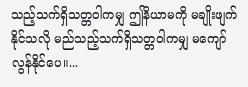သည့်သက်ရှိသတ္တဝါကမျှ ဤနိယာမကို မချိုးဖျက်နိုင်သလို မည်သည့်သက်ရှိသတ္တဝါကမျှ မကျော်လွန်နိုင်ပေ။...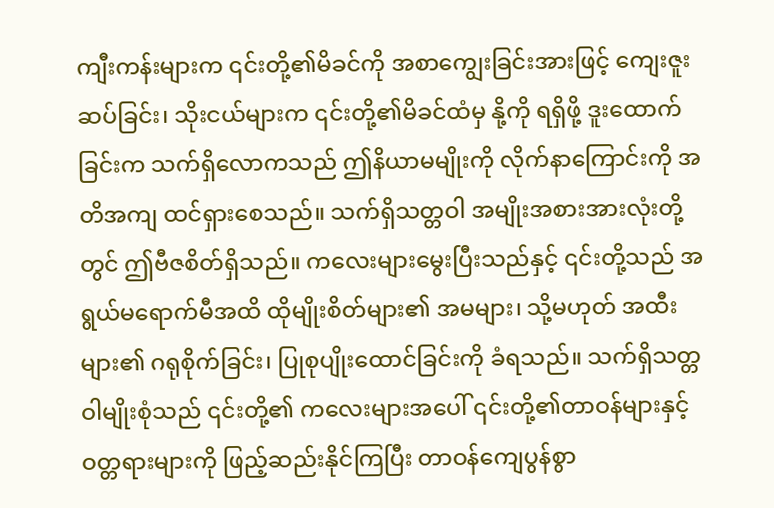ကျီးကန်းများက ၎င်းတို့၏မိခင်ကို အစာကျွေးခြင်းအားဖြင့် ကျေးဇူးဆပ်ခြင်း၊ သိုးငယ်များက ၎င်းတို့၏မိခင်ထံမှ နို့ကို ရရှိဖို့ ဒူးထောက်ခြင်းက သက်ရှိလောကသည် ဤနိယာမမျိုးကို လိုက်နာကြောင်းကို အတိအကျ ထင်ရှားစေသည်။ သက်ရှိသတ္တဝါ အမျိုးအစားအားလုံးတို့တွင် ဤဗီဇစိတ်ရှိသည်။ ကလေးများမွေးပြီးသည်နှင့် ၎င်းတို့သည် အရွယ်မရောက်မီအထိ ထိုမျိုးစိတ်များ၏ အမများ၊ သို့မဟုတ် အထီးများ၏ ဂရုစိုက်ခြင်း၊ ပြုစုပျိုးထောင်ခြင်းကို ခံရသည်။ သက်ရှိသတ္တဝါမျိုးစုံသည် ၎င်းတို့၏ ကလေးများအပေါ် ၎င်းတို့၏တာဝန်များနှင့် ဝတ္တရားများကို ဖြည့်ဆည်းနိုင်ကြပြီး တာဝန်ကျေပွန်စွာ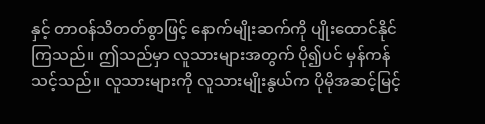နှင့် တာဝန်သိတတ်စွာဖြင့် နောက်မျိုးဆက်ကို ပျိုးထောင်နိုင်ကြသည်။ ဤသည်မှာ လူသားများအတွက် ပို၍ပင် မှန်ကန်သင့်သည်။ လူသားများကို လူသားမျိုးနွယ်က ပိုမိုအဆင့်မြင့်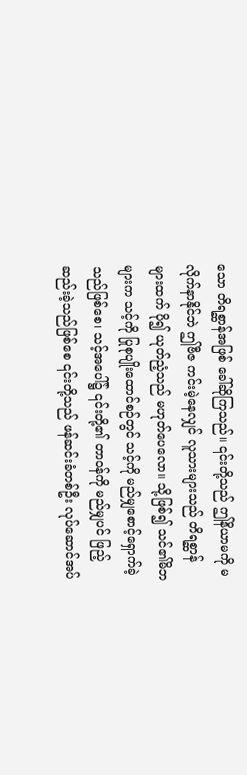သော တိရစ္ဆာန်အဖြစ် ခေါ်ဆိုကြသည်။ ၎င်းတို့သည် ဤနိယာမကို မလိုက်နာနိုင်ဘဲ ဤဗီဇ ကင်းမဲ့နေလျှင် လူသားများသည် တိရစ္ဆာန်များထက် ပို၍ ယုတ်ညံ့သည် မဟုတ်ပေလော။ သို့ဖြစ်၍ သင်၏မိဘများက သင့်ကို ပြုစုပျိုးထောင်စဉ်တွင် သင့်ကို မည်မျှစောင့်ရှောက်ခဲ့သည်ဖြစ်စေ၊ သင့်အပေါ်၌ ၎င်းတို့၏ တာဝန်ကို မည်မျှပင် ဖြည့်ဆည်းခဲ့သည်ဖြစ်စေ ၎င်းတို့သည် ဖန်ဆင်းခံတစ်ဦး လုပ်ဆောင်အပ်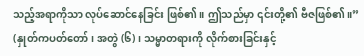သည့်အရာကိုသာ လုပ်ဆောင်နေခြင်း ဖြစ်၏။ ဤသည်မှာ ၎င်းတို့၏ ဗီဇဖြစ်၏။” (နှုတ်ကပတ်တော်၊ အတွဲ (၆)၊ သမ္မာတရားကို လိုက်စားခြင်းနှင့်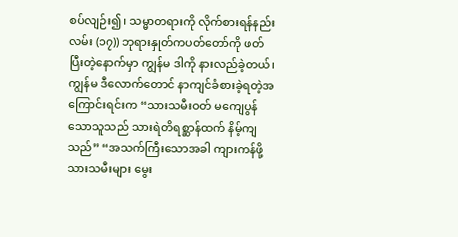စပ်လျဉ်း၍၊ သမ္မာတရားကို လိုက်စားရန်နည်းလမ်း (၁၇)) ဘုရားနှုတ်ကပတ်တော်ကို ဖတ်ပြီးတဲ့နောက်မှာ ကျွန်မ ဒါကို နားလည်ခဲ့တယ်၊ ကျွန်မ ဒီလောက်တောင် နာကျင်ခံစားခဲ့ရတဲ့အကြောင်းရင်းက “သားသမီးဝတ် မကျေပွန်သောသူသည် သားရဲတိရစ္ဆာန်ထက် နိမ့်ကျသည်” “အသက်ကြီးသောအခါ ကျားကန်ဖို့ သားသမီးများ မွေး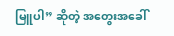မြူပါ” ဆိုတဲ့ အတွေးအခေါ်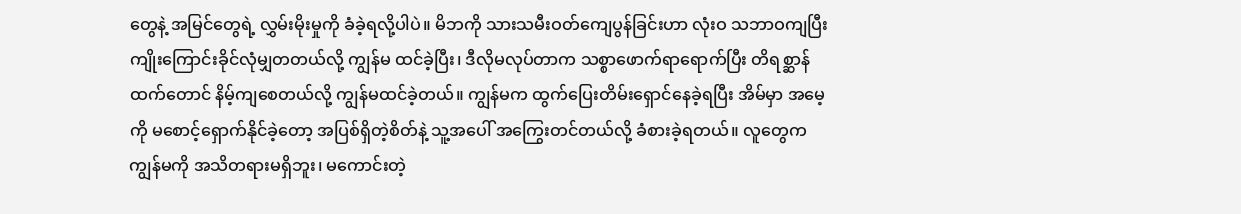တွေနဲ့ အမြင်တွေရဲ့ လွှမ်းမိုးမှုကို ခံခဲ့ရလို့ပါပဲ။ မိဘကို သားသမီးဝတ်ကျေပွန်ခြင်းဟာ လုံးဝ သဘာဝကျပြီး ကျိုးကြောင်းခိုင်လုံမျှတတယ်လို့ ကျွန်မ ထင်ခဲ့ပြီး၊ ဒီလိုမလုပ်တာက သစ္စာဖောက်ရာရောက်ပြီး တိရစ္ဆာန်ထက်တောင် နိမ့်ကျစေတယ်လို့ ကျွန်မထင်ခဲ့တယ်။ ကျွန်မက ထွက်ပြေးတိမ်းရှောင်နေခဲ့ရပြီး အိမ်မှာ အမေ့ကို မစောင့်ရှောက်နိုင်ခဲ့တော့ အပြစ်ရှိတဲ့စိတ်နဲ့ သူ့အပေါ် အကြွေးတင်တယ်လို့ ခံစားခဲ့ရတယ်။ လူတွေက ကျွန်မကို အသိတရားမရှိဘူး၊ မကောင်းတဲ့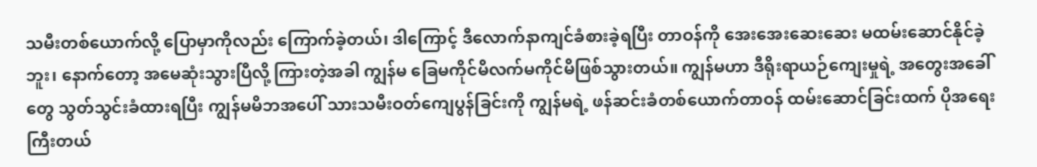သမီးတစ်ယောက်လို့ ပြောမှာကိုလည်း ကြောက်ခဲ့တယ်၊ ဒါကြောင့် ဒီလောက်နာကျင်ခံစားခဲ့ရပြီး တာဝန်ကို အေးအေးဆေးဆေး မထမ်းဆောင်နိုင်ခဲ့ဘူး၊ နောက်တော့ အမေဆုံးသွားပြီလို့ ကြားတဲ့အခါ ကျွန်မ ခြေမကိုင်မိလက်မကိုင်မိဖြစ်သွားတယ်။ ကျွန်မဟာ ဒီရိုးရာယဉ်ကျေးမှုရဲ့ အတွေးအခေါ်တွေ သွတ်သွင်းခံထားရပြီး ကျွန်မမိဘအပေါ် သားသမီးဝတ်ကျေပွန်ခြင်းကို ကျွန်မရဲ့ ဖန်ဆင်းခံတစ်ယောက်တာဝန် ထမ်းဆောင်ခြင်းထက် ပိုအရေးကြီးတယ်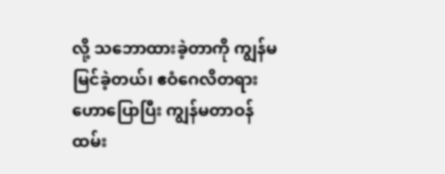လို့ သဘောထားခဲ့တာကို ကျွန်မ မြင်ခဲ့တယ်၊ ဧဝံဂေလိတရားဟောပြောပြီး ကျွန်မတာဝန်ထမ်း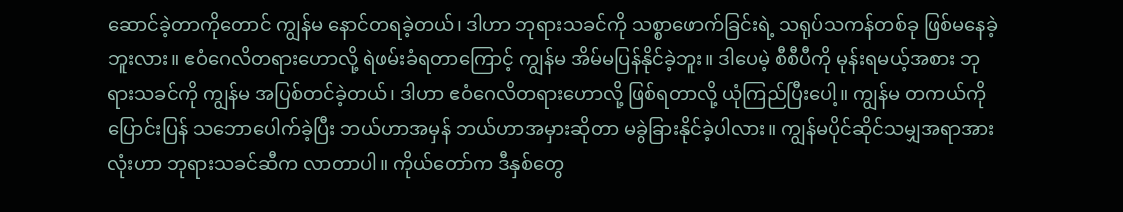ဆောင်ခဲ့တာကိုတောင် ကျွန်မ နောင်တရခဲ့တယ်၊ ဒါဟာ ဘုရားသခင်ကို သစ္စာဖောက်ခြင်းရဲ့ သရုပ်သကန်တစ်ခု ဖြစ်မနေခဲ့ဘူးလား။ ဧဝံဂေလိတရားဟောလို့ ရဲဖမ်းခံရတာကြောင့် ကျွန်မ အိမ်မပြန်နိုင်ခဲ့ဘူး။ ဒါပေမဲ့ စီစီပီကို မုန်းရမယ့်အစား ဘုရားသခင်ကို ကျွန်မ အပြစ်တင်ခဲ့တယ်၊ ဒါဟာ ဧဝံဂေလိတရားဟောလို့ ဖြစ်ရတာလို့ ယုံကြည်ပြီးပေါ့။ ကျွန်မ တကယ်ကို ပြောင်းပြန် သဘောပေါက်ခဲ့ပြီး ဘယ်ဟာအမှန် ဘယ်ဟာအမှားဆိုတာ မခွဲခြားနိုင်ခဲ့ပါလား။ ကျွန်မပိုင်ဆိုင်သမျှအရာအားလုံးဟာ ဘုရားသခင်ဆီက လာတာပါ။ ကိုယ်တော်က ဒီနှစ်တွေ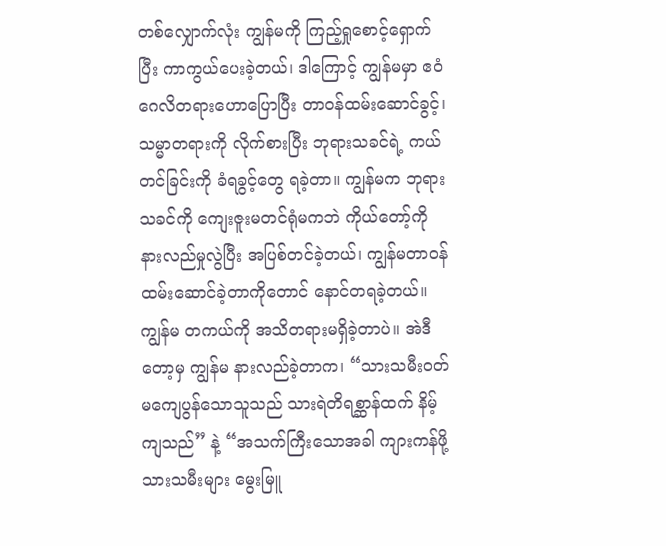တစ်လျှောက်လုံး ကျွန်မကို ကြည့်ရှုစောင့်ရှောက်ပြီး ကာကွယ်ပေးခဲ့တယ်၊ ဒါကြောင့် ကျွန်မမှာ ဧဝံဂေလိတရားဟောပြောပြီး တာဝန်ထမ်းဆောင်ခွင့်၊ သမ္မာတရားကို လိုက်စားပြီး ဘုရားသခင်ရဲ့ ကယ်တင်ခြင်းကို ခံရခွင့်တွေ ရခဲ့တာ။ ကျွန်မက ဘုရားသခင်ကို ကျေးဇူးမတင်ရုံမကဘဲ ကိုယ်တော့်ကို နားလည်မှုလွဲပြီး အပြစ်တင်ခဲ့တယ်၊ ကျွန်မတာဝန်ထမ်းဆောင်ခဲ့တာကိုတောင် နောင်တရခဲ့တယ်။ ကျွန်မ တကယ်ကို အသိတရားမရှိခဲ့တာပဲ။ အဲဒီတော့မှ ကျွန်မ နားလည်ခဲ့တာက၊ “သားသမီးဝတ် မကျေပွန်သောသူသည် သားရဲတိရစ္ဆာန်ထက် နိမ့်ကျသည်” နဲ့ “အသက်ကြီးသောအခါ ကျားကန်ဖို့ သားသမီးများ မွေးမြူ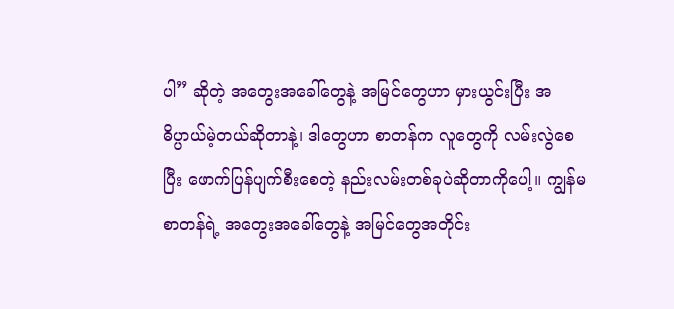ပါ” ဆိုတဲ့ အတွေးအခေါ်တွေနဲ့ အမြင်တွေဟာ မှားယွင်းပြီး အဓိပ္ပာယ်မဲ့တယ်ဆိုတာနဲ့၊ ဒါတွေဟာ စာတန်က လူတွေကို လမ်းလွဲစေပြီး ဖောက်ပြန်ပျက်စီးစေတဲ့ နည်းလမ်းတစ်ခုပဲဆိုတာကိုပေါ့။ ကျွန်မ စာတန်ရဲ့ အတွေးအခေါ်တွေနဲ့ အမြင်တွေအတိုင်း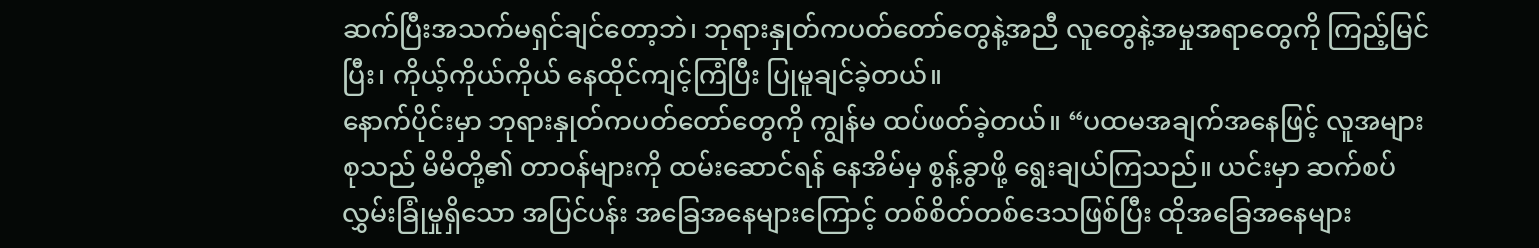ဆက်ပြီးအသက်မရှင်ချင်တော့ဘဲ၊ ဘုရားနှုတ်ကပတ်တော်တွေနဲ့အညီ လူတွေနဲ့အမှုအရာတွေကို ကြည့်မြင်ပြီး၊ ကိုယ့်ကိုယ်ကိုယ် နေထိုင်ကျင့်ကြံပြီး ပြုမူချင်ခဲ့တယ်။
နောက်ပိုင်းမှာ ဘုရားနှုတ်ကပတ်တော်တွေကို ကျွန်မ ထပ်ဖတ်ခဲ့တယ်။ “ပထမအချက်အနေဖြင့် လူအများစုသည် မိမိတို့၏ တာဝန်များကို ထမ်းဆောင်ရန် နေအိမ်မှ စွန့်ခွာဖို့ ရွေးချယ်ကြသည်။ ယင်းမှာ ဆက်စပ်လွှမ်းခြုံမှုရှိသော အပြင်ပန်း အခြေအနေများကြောင့် တစ်စိတ်တစ်ဒေသဖြစ်ပြီး ထိုအခြေအနေများ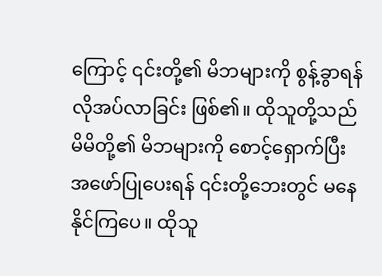ကြောင့် ၎င်းတို့၏ မိဘများကို စွန့်ခွာရန် လိုအပ်လာခြင်း ဖြစ်၏။ ထိုသူတို့သည် မိမိတို့၏ မိဘများကို စောင့်ရှောက်ပြီး အဖော်ပြုပေးရန် ၎င်းတို့ဘေးတွင် မနေနိုင်ကြပေ။ ထိုသူ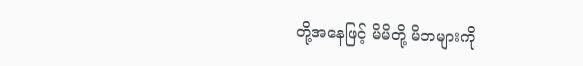တို့အနေဖြင့် မိမိတို့ မိဘများကို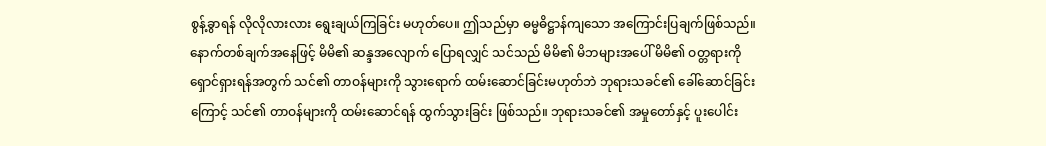စွန့်ခွာရန် လိုလိုလားလား ရွေးချယ်ကြခြင်း မဟုတ်ပေ။ ဤသည်မှာ ဓမ္မဓိဋ္ဌာန်ကျသော အကြောင်းပြချက်ဖြစ်သည်။ နောက်တစ်ချက်အနေဖြင့် မိမိ၏ ဆန္ဒအလျောက် ပြောရလျှင် သင်သည် မိမိ၏ မိဘများအပေါ် မိမိ၏ ဝတ္တရားကို ရှောင်ရှားရန်အတွက် သင်၏ တာဝန်များကို သွားရောက် ထမ်းဆောင်ခြင်းမဟုတ်ဘဲ ဘုရားသခင်၏ ခေါ်ဆောင်ခြင်းကြောင့် သင်၏ တာဝန်များကို ထမ်းဆောင်ရန် ထွက်သွားခြင်း ဖြစ်သည်။ ဘုရားသခင်၏ အမှုတော်နှင့် ပူးပေါင်း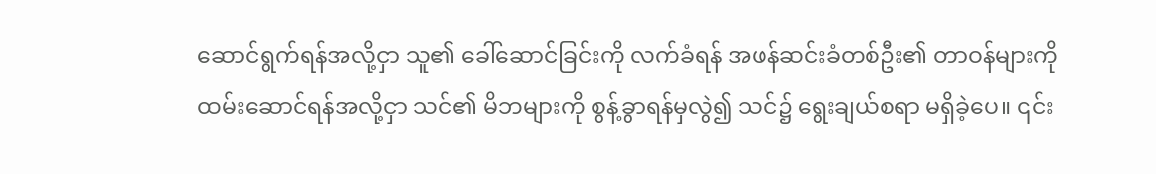ဆောင်ရွက်ရန်အလို့ငှာ သူ၏ ခေါ်ဆောင်ခြင်းကို လက်ခံရန် အဖန်ဆင်းခံတစ်ဦး၏ တာဝန်များကို ထမ်းဆောင်ရန်အလို့ငှာ သင်၏ မိဘများကို စွန့်ခွာရန်မှလွဲ၍ သင်၌ ရွေးချယ်စရာ မရှိခဲ့ပေ။ ၎င်း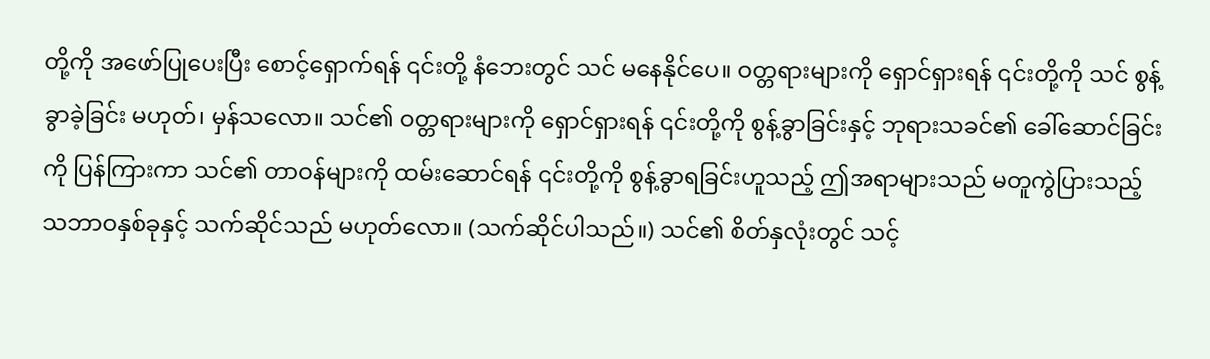တို့ကို အဖော်ပြုပေးပြီး စောင့်ရှောက်ရန် ၎င်းတို့ နံဘေးတွင် သင် မနေနိုင်ပေ။ ဝတ္တရားများကို ရှောင်ရှားရန် ၎င်းတို့ကို သင် စွန့်ခွာခဲ့ခြင်း မဟုတ်၊ မှန်သလော။ သင်၏ ဝတ္တရားများကို ရှောင်ရှားရန် ၎င်းတို့ကို စွန့်ခွာခြင်းနှင့် ဘုရားသခင်၏ ခေါ်ဆောင်ခြင်းကို ပြန်ကြားကာ သင်၏ တာဝန်များကို ထမ်းဆောင်ရန် ၎င်းတို့ကို စွန့်ခွာရခြင်းဟူသည့် ဤအရာများသည် မတူကွဲပြားသည့် သဘာဝနှစ်ခုနှင့် သက်ဆိုင်သည် မဟုတ်လော။ (သက်ဆိုင်ပါသည်။) သင်၏ စိတ်နှလုံးတွင် သင့်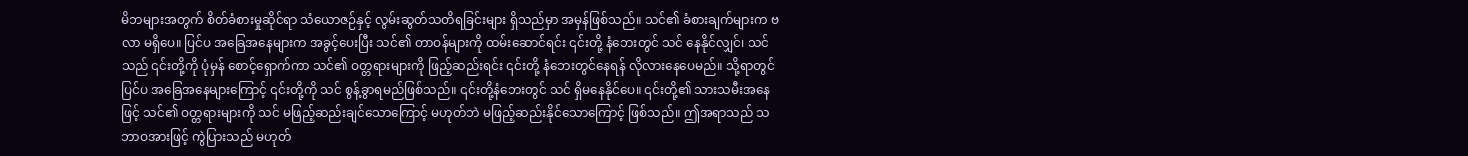မိဘများအတွက် စိတ်ခံစားမှုဆိုင်ရာ သံယောဇဉ်နှင့် လွမ်းဆွတ်သတိရခြင်းများ ရှိသည်မှာ အမှန်ဖြစ်သည်။ သင်၏ ခံစားချက်များက ဗလာ မရှိပေ။ ပြင်ပ အခြေအနေများက အခွင့်ပေးပြီး သင်၏ တာဝန်များကို ထမ်းဆောင်ရင်း ၎င်းတို့ နံဘေးတွင် သင် နေနိုင်လျှင်၊ သင်သည် ၎င်းတို့ကို ပုံမှန် စောင့်ရှောက်ကာ သင်၏ ဝတ္တရားများကို ဖြည့်ဆည်းရင်း ၎င်းတို့ နံဘေးတွင်နေရန် လိုလားနေပေမည်။ သို့ရာတွင် ပြင်ပ အခြေအနေများကြောင့် ၎င်းတို့ကို သင် စွန့်ခွာရမည်ဖြစ်သည်။ ၎င်းတို့နံဘေးတွင် သင် ရှိမနေနိုင်ပေ။ ၎င်းတို့၏ သားသမီးအနေဖြင့် သင်၏ ဝတ္တရားများကို သင် မဖြည့်ဆည်းချင်သောကြောင့် မဟုတ်ဘဲ မဖြည့်ဆည်းနိုင်သောကြောင့် ဖြစ်သည်။ ဤအရာသည် သဘာဝအားဖြင့် ကွဲပြားသည် မဟုတ်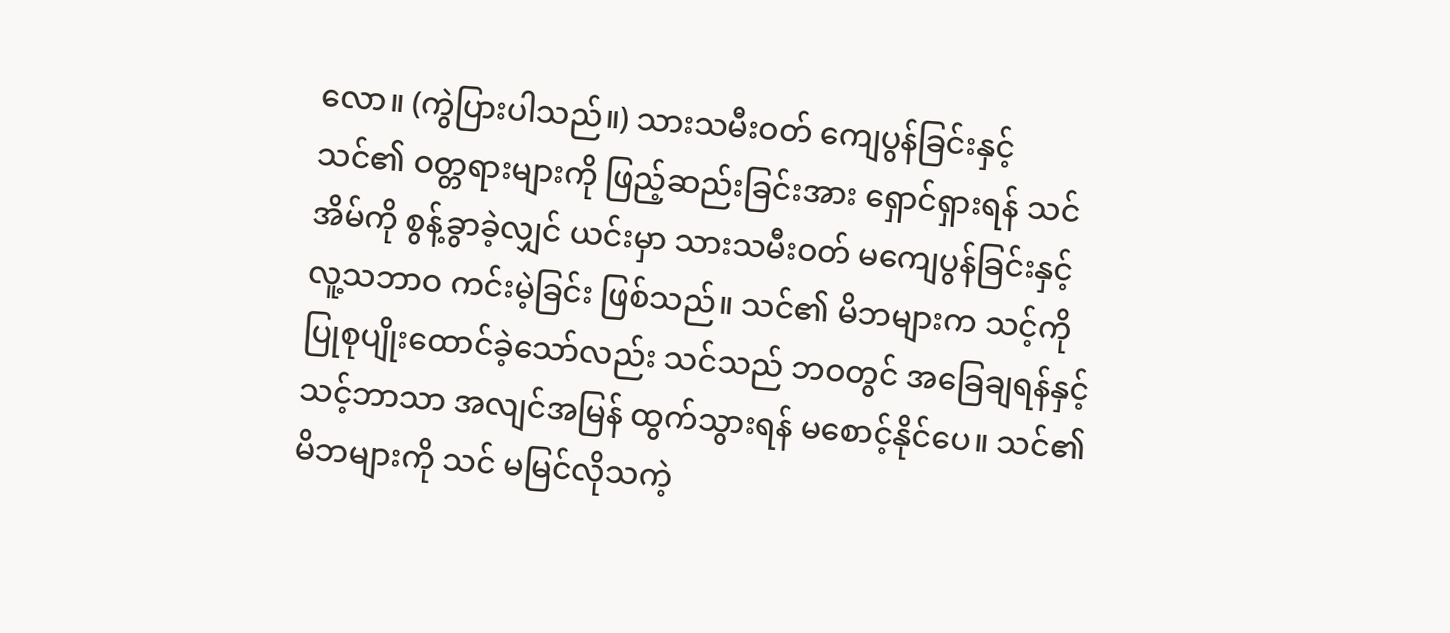လော။ (ကွဲပြားပါသည်။) သားသမီးဝတ် ကျေပွန်ခြင်းနှင့် သင်၏ ဝတ္တရားများကို ဖြည့်ဆည်းခြင်းအား ရှောင်ရှားရန် သင် အိမ်ကို စွန့်ခွာခဲ့လျှင် ယင်းမှာ သားသမီးဝတ် မကျေပွန်ခြင်းနှင့် လူ့သဘာဝ ကင်းမဲ့ခြင်း ဖြစ်သည်။ သင်၏ မိဘများက သင့်ကို ပြုစုပျိုးထောင်ခဲ့သော်လည်း သင်သည် ဘဝတွင် အခြေချရန်နှင့် သင့်ဘာသာ အလျင်အမြန် ထွက်သွားရန် မစောင့်နိုင်ပေ။ သင်၏ မိဘများကို သင် မမြင်လိုသကဲ့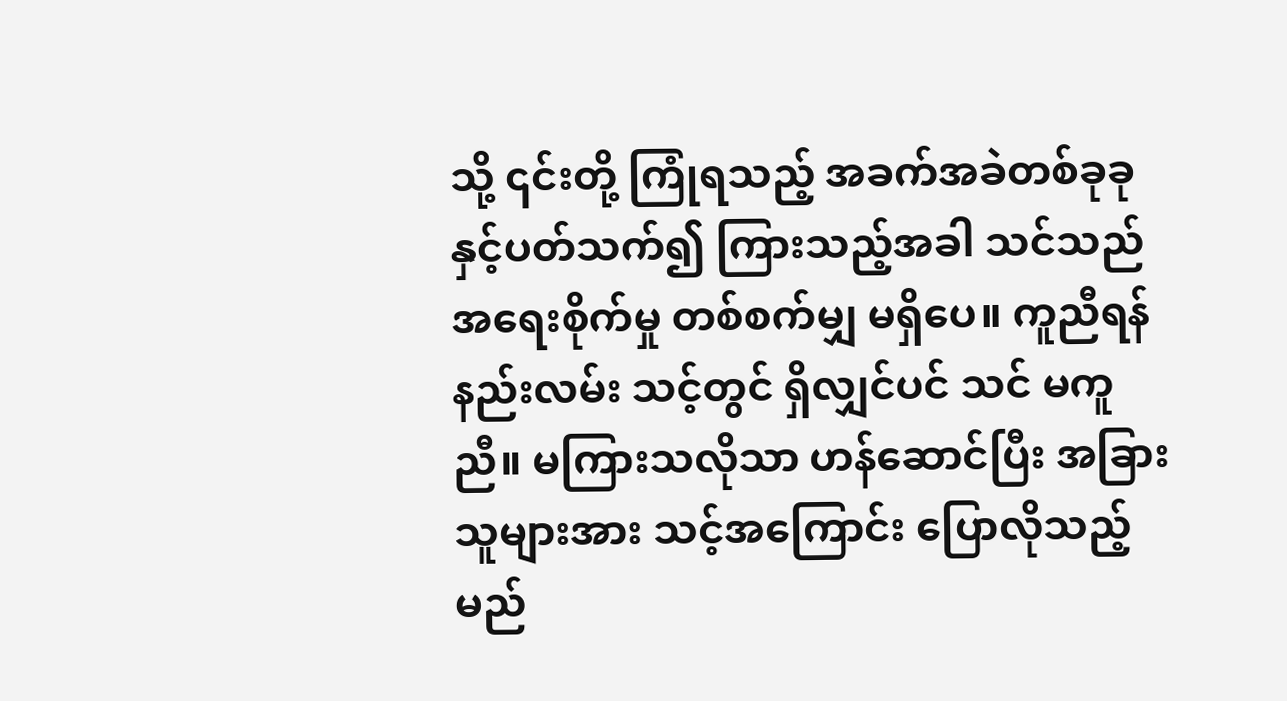သို့ ၎င်းတို့ ကြုံရသည့် အခက်အခဲတစ်ခုခုနှင့်ပတ်သက်၍ ကြားသည့်အခါ သင်သည် အရေးစိုက်မှု တစ်စက်မျှ မရှိပေ။ ကူညီရန် နည်းလမ်း သင့်တွင် ရှိလျှင်ပင် သင် မကူညီ။ မကြားသလိုသာ ဟန်ဆောင်ပြီး အခြားသူများအား သင့်အကြောင်း ပြောလိုသည့် မည်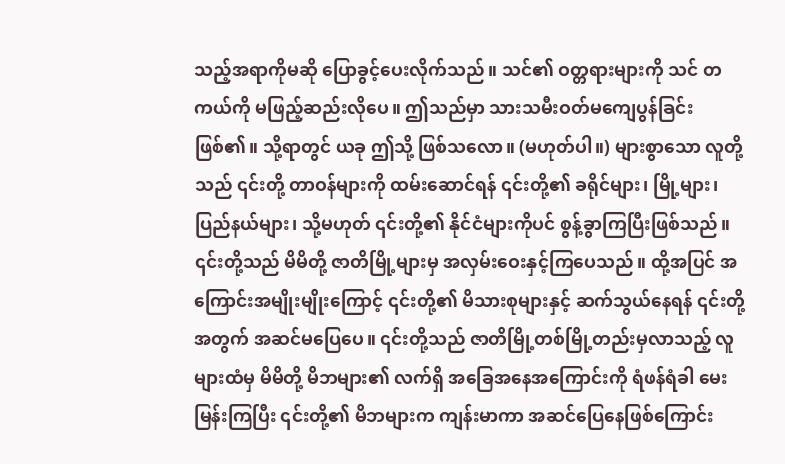သည့်အရာကိုမဆို ပြောခွင့်ပေးလိုက်သည်။ သင်၏ ဝတ္တရားများကို သင် တကယ်ကို မဖြည့်ဆည်းလိုပေ။ ဤသည်မှာ သားသမီးဝတ်မကျေပွန်ခြင်း ဖြစ်၏။ သို့ရာတွင် ယခု ဤသို့ ဖြစ်သလော။ (မဟုတ်ပါ။) များစွာသော လူတို့သည် ၎င်းတို့ တာဝန်များကို ထမ်းဆောင်ရန် ၎င်းတို့၏ ခရိုင်များ၊ မြို့များ၊ ပြည်နယ်များ၊ သို့မဟုတ် ၎င်းတို့၏ နိုင်ငံများကိုပင် စွန့်ခွာကြပြီးဖြစ်သည်။ ၎င်းတို့သည် မိမိတို့ ဇာတိမြို့များမှ အလှမ်းဝေးနှင့်ကြပေသည်။ ထို့အပြင် အကြောင်းအမျိုးမျိုးကြောင့် ၎င်းတို့၏ မိသားစုများနှင့် ဆက်သွယ်နေရန် ၎င်းတို့အတွက် အဆင်မပြေပေ။ ၎င်းတို့သည် ဇာတိမြို့တစ်မြို့တည်းမှလာသည့် လူများထံမှ မိမိတို့ မိဘများ၏ လက်ရှိ အခြေအနေအကြောင်းကို ရံဖန်ရံခါ မေးမြန်းကြပြီး ၎င်းတို့၏ မိဘများက ကျန်းမာကာ အဆင်ပြေနေဖြစ်ကြောင်း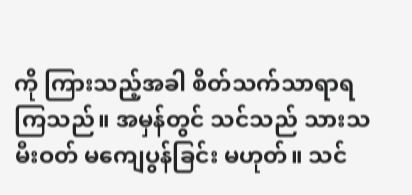ကို ကြားသည့်အခါ စိတ်သက်သာရာရကြသည်။ အမှန်တွင် သင်သည် သားသမီးဝတ် မကျေပွန်ခြင်း မဟုတ်။ သင်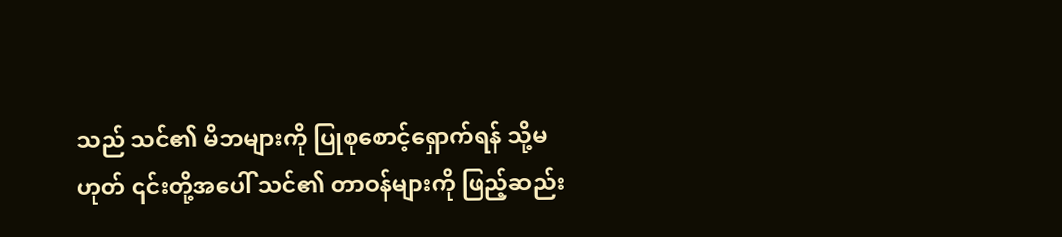သည် သင်၏ မိဘများကို ပြုစုစောင့်ရှောက်ရန် သို့မဟုတ် ၎င်းတို့အပေါ် သင်၏ တာဝန်များကို ဖြည့်ဆည်း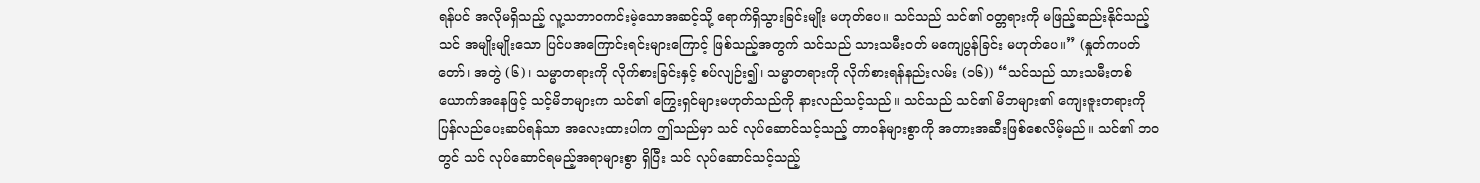ရန်ပင် အလိုမရှိသည့် လူ့သဘာဝကင်းမဲ့သောအဆင့်သို့ ရောက်ရှိသွားခြင်းမျိုး မဟုတ်ပေ။ သင်သည် သင်၏ ဝတ္တရားကို မဖြည့်ဆည်းနိုင်သည့် သင် အမျိုးမျိုးသော ပြင်ပအကြောင်းရင်းများကြောင့် ဖြစ်သည့်အတွက် သင်သည် သားသမီးဝတ် မကျေပွန်ခြင်း မဟုတ်ပေ။” (နှုတ်ကပတ်တော်၊ အတွဲ (၆)၊ သမ္မာတရားကို လိုက်စားခြင်းနှင့် စပ်လျဉ်း၍၊ သမ္မာတရားကို လိုက်စားရန်နည်းလမ်း (၁၆)) “သင်သည် သားသမီးတစ်ယောက်အနေဖြင့် သင့်မိဘများက သင်၏ ကြွေးရှင်များမဟုတ်သည်ကို နားလည်သင့်သည်။ သင်သည် သင်၏ မိဘများ၏ ကျေးဇူးတရားကို ပြန်လည်ပေးဆပ်ရန်သာ အလေးထားပါက ဤသည်မှာ သင် လုပ်ဆောင်သင့်သည့် တာဝန်များစွာကို အတားအဆီးဖြစ်စေလိမ့်မည်။ သင်၏ ဘဝတွင် သင် လုပ်ဆောင်ရမည့်အရာများစွာ ရှိပြီး သင် လုပ်ဆောင်သင့်သည့်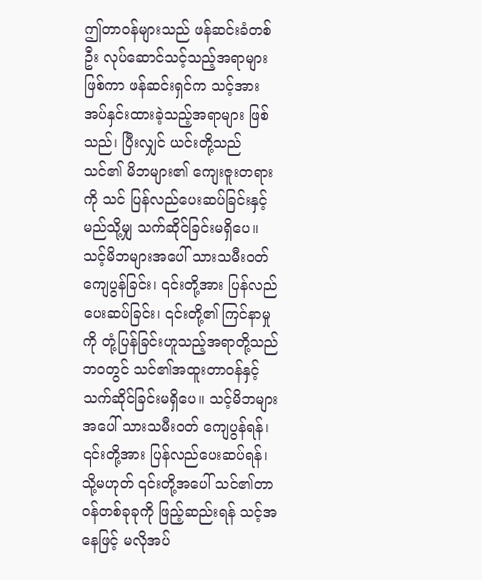ဤတာဝန်များသည် ဖန်ဆင်းခံတစ်ဦး လုပ်ဆောင်သင့်သည့်အရာများဖြစ်ကာ ဖန်ဆင်းရှင်က သင့်အား အပ်နှင်းထားခဲ့သည့်အရာများ ဖြစ်သည်၊ ပြီးလျှင် ယင်းတို့သည် သင်၏ မိဘများ၏ ကျေးဇူးတရားကို သင် ပြန်လည်ပေးဆပ်ခြင်းနှင့် မည်သို့မျှ သက်ဆိုင်ခြင်းမရှိပေ။ သင့်မိဘများအပေါ် သားသမီးဝတ်ကျေပွန်ခြင်း၊ ၎င်းတို့အား ပြန်လည်ပေးဆပ်ခြင်း၊ ၎င်းတို့၏ ကြင်နာမှုကို တုံ့ပြန်ခြင်းဟူသည့်အရာတို့သည် ဘဝတွင် သင်၏အထူးတာဝန်နှင့် သက်ဆိုင်ခြင်းမရှိပေ။ သင့်မိဘများအပေါ် သားသမီးဝတ် ကျေပွန်ရန်၊ ၎င်းတို့အား ပြန်လည်ပေးဆပ်ရန်၊ သို့မဟုတ် ၎င်းတို့အပေါ် သင်၏တာဝန်တစ်ခုခုကို ဖြည့်ဆည်းရန် သင့်အနေဖြင့် မလိုအပ်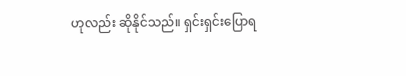ဟုလည်း ဆိုနိုင်သည်။ ရှင်းရှင်းပြောရ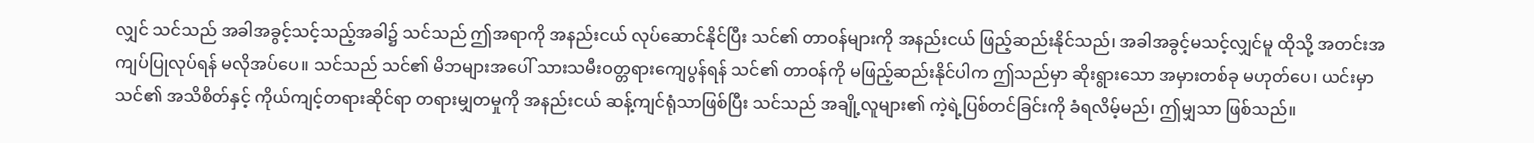လျှင် သင်သည် အခါအခွင့်သင့်သည့်အခါ၌ သင်သည် ဤအရာကို အနည်းငယ် လုပ်ဆောင်နိုင်ပြီး သင်၏ တာဝန်များကို အနည်းငယ် ဖြည့်ဆည်းနိုင်သည်၊ အခါအခွင့်မသင့်လျှင်မူ ထိုသို့ အတင်းအကျပ်ပြုလုပ်ရန် မလိုအပ်ပေ။ သင်သည် သင်၏ မိဘများအပေါ် သားသမီးဝတ္တရားကျေပွန်ရန် သင်၏ တာဝန်ကို မဖြည့်ဆည်းနိုင်ပါက ဤသည်မှာ ဆိုးရွားသော အမှားတစ်ခု မဟုတ်ပေ၊ ယင်းမှာ သင်၏ အသိစိတ်နှင့် ကိုယ်ကျင့်တရားဆိုင်ရာ တရားမျှတမှုကို အနည်းငယ် ဆန့်ကျင်ရုံသာဖြစ်ပြီး သင်သည် အချို့လူများ၏ ကဲ့ရဲ့ပြစ်တင်ခြင်းကို ခံရလိမ့်မည်၊ ဤမျှသာ ဖြစ်သည်။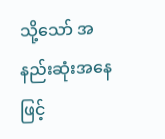သို့သော် အနည်းဆုံးအနေဖြင့်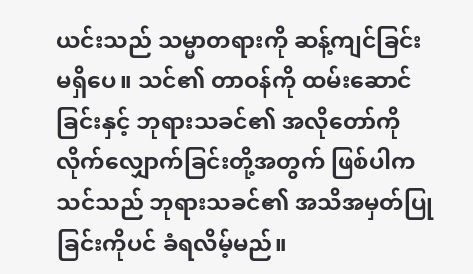ယင်းသည် သမ္မာတရားကို ဆန့်ကျင်ခြင်း မရှိပေ။ သင်၏ တာဝန်ကို ထမ်းဆောင်ခြင်းနှင့် ဘုရားသခင်၏ အလိုတော်ကို လိုက်လျှောက်ခြင်းတို့အတွက် ဖြစ်ပါက သင်သည် ဘုရားသခင်၏ အသိအမှတ်ပြုခြင်းကိုပင် ခံရလိမ့်မည်။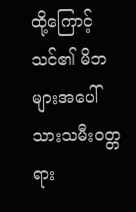ထို့ကြောင့် သင်၏ မိဘများအပေါ် သားသမီးဝတ္တရား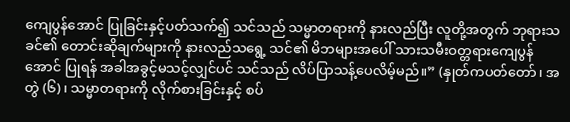ကျေပွန်အောင် ပြုခြင်းနှင့်ပတ်သက်၍ သင်သည် သမ္မာတရားကို နားလည်ပြီး လူတို့အတွက် ဘုရားသခင်၏ တောင်းဆိုချက်များကို နားလည်သရွေ့ သင်၏ မိဘများအပေါ် သားသမီးဝတ္တရားကျေပွန်အောင် ပြုရန် အခါအခွင့်မသင့်လျှင်ပင် သင်သည် လိပ်ပြာသန့်ပေလိမ့်မည်။” (နှုတ်ကပတ်တော်၊ အတွဲ (၆)၊ သမ္မာတရားကို လိုက်စားခြင်းနှင့် စပ်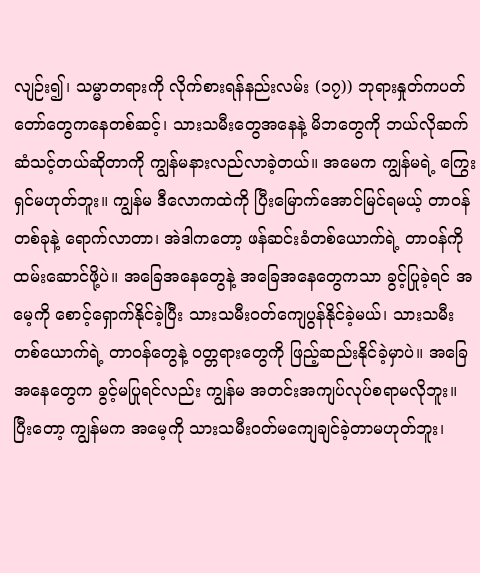လျဉ်း၍၊ သမ္မာတရားကို လိုက်စားရန်နည်းလမ်း (၁၇)) ဘုရားနှုတ်ကပတ်တော်တွေကနေတစ်ဆင့်၊ သားသမီးတွေအနေနဲ့ မိဘတွေကို ဘယ်လိုဆက်ဆံသင့်တယ်ဆိုတာကို ကျွန်မနားလည်လာခဲ့တယ်။ အမေက ကျွန်မရဲ့ ကြွေးရှင်မဟုတ်ဘူး။ ကျွန်မ ဒီလောကထဲကို ပြီးမြောက်အောင်မြင်ရမယ့် တာဝန်တစ်ခုနဲ့ ရောက်လာတာ၊ အဲဒါကတော့ ဖန်ဆင်းခံတစ်ယောက်ရဲ့ တာဝန်ကို ထမ်းဆောင်ဖို့ပဲ။ အခြေအနေတွေနဲ့ အခြေအနေတွေကသာ ခွင့်ပြုခဲ့ရင် အမေ့ကို စောင့်ရှောက်နိုင်ခဲ့ပြီး သားသမီးဝတ်ကျေပွန်နိုင်ခဲ့မယ်၊ သားသမီးတစ်ယောက်ရဲ့ တာဝန်တွေနဲ့ ဝတ္တရားတွေကို ဖြည့်ဆည်းနိုင်ခဲ့မှာပဲ။ အခြေအနေတွေက ခွင့်မပြုရင်လည်း ကျွန်မ အတင်းအကျပ်လုပ်စရာမလိုဘူး။ ပြီးတော့ ကျွန်မက အမေ့ကို သားသမီးဝတ်မကျေချင်ခဲ့တာမဟုတ်ဘူး၊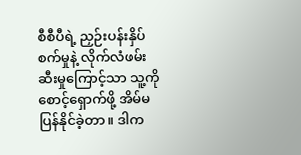စီစီပီရဲ့ ညှဉ်းပန်းနှိပ်စက်မှုနဲ့ လိုက်လံဖမ်းဆီးမှုကြောင့်သာ သူ့ကို စောင့်ရှောက်ဖို့ အိမ်မပြန်နိုင်ခဲ့တာ။ ဒါက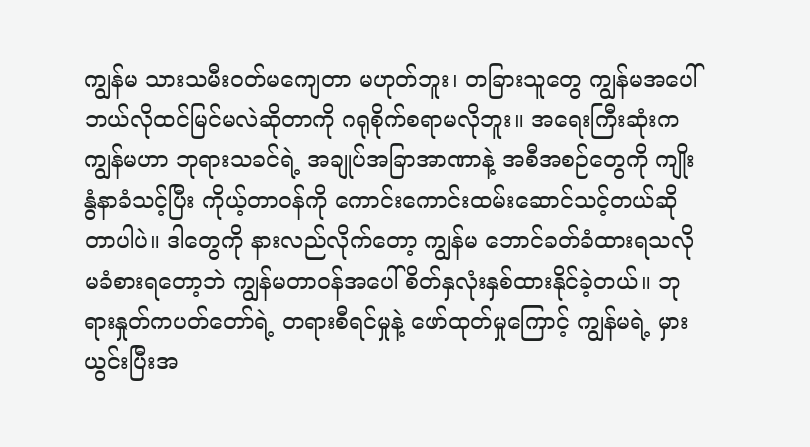ကျွန်မ သားသမီးဝတ်မကျေတာ မဟုတ်ဘူး၊ တခြားသူတွေ ကျွန်မအပေါ် ဘယ်လိုထင်မြင်မလဲဆိုတာကို ဂရုစိုက်စရာမလိုဘူး။ အရေးကြီးဆုံးက ကျွန်မဟာ ဘုရားသခင်ရဲ့ အချုပ်အခြာအာဏာနဲ့ အစီအစဉ်တွေကို ကျိုးနွံနာခံသင့်ပြီး ကိုယ့်တာဝန်ကို ကောင်းကောင်းထမ်းဆောင်သင့်တယ်ဆိုတာပါပဲ။ ဒါတွေကို နားလည်လိုက်တော့ ကျွန်မ ဘောင်ခတ်ခံထားရသလို မခံစားရတော့ဘဲ ကျွန်မတာဝန်အပေါ် စိတ်နှလုံးနှစ်ထားနိုင်ခဲ့တယ်။ ဘုရားနှုတ်ကပတ်တော်ရဲ့ တရားစီရင်မှုနဲ့ ဖော်ထုတ်မှုကြောင့် ကျွန်မရဲ့ မှားယွင်းပြီးအ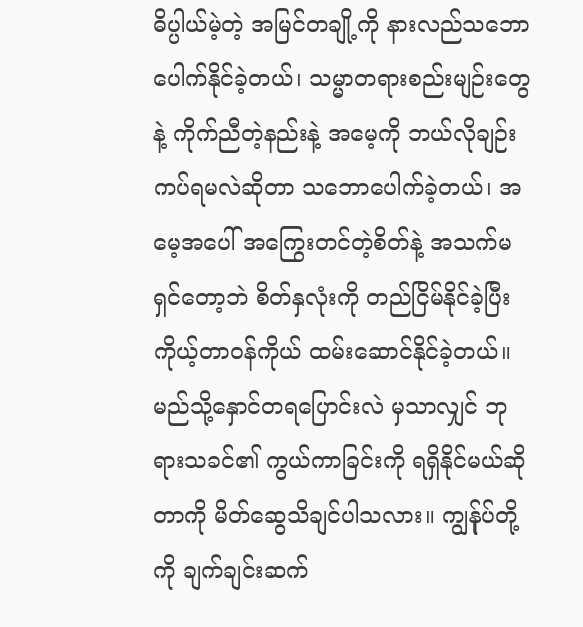ဓိပ္ပါယ်မဲ့တဲ့ အမြင်တချို့ကို နားလည်သဘောပေါက်နိုင်ခဲ့တယ်၊ သမ္မာတရားစည်းမျဉ်းတွေနဲ့ ကိုက်ညီတဲ့နည်းနဲ့ အမေ့ကို ဘယ်လိုချဉ်းကပ်ရမလဲဆိုတာ သဘောပေါက်ခဲ့တယ်၊ အမေ့အပေါ် အကြွေးတင်တဲ့စိတ်နဲ့ အသက်မရှင်တော့ဘဲ စိတ်နှလုံးကို တည်ငြိမ်နိုင်ခဲ့ပြီး ကိုယ့်တာဝန်ကိုယ် ထမ်းဆောင်နိုင်ခဲ့တယ်။
မည်သို့နှောင်တရပြောင်းလဲ မှသာလျှင် ဘုရားသခင်၏ ကွယ်ကာခြင်းကို ရရှိနိုင်မယ်ဆိုတာကို မိတ်ဆွေသိချင်ပါသလား။ ကျွန်ုပ်တို့ကို ချက်ချင်းဆက်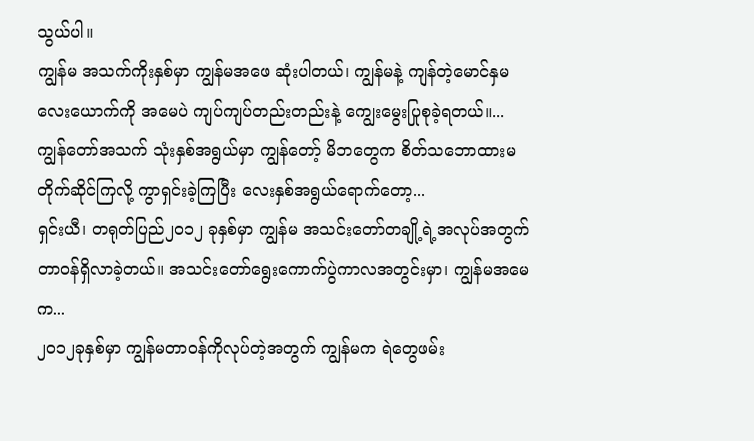သွယ်ပါ။
ကျွန်မ အသက်ကိုးနှစ်မှာ ကျွန်မအဖေ ဆုံးပါတယ်၊ ကျွန်မနဲ့ ကျန်တဲ့မောင်နှမလေးယောက်ကို အမေပဲ ကျပ်ကျပ်တည်းတည်းနဲ့ ကျွေးမွေးပြုစုခဲ့ရတယ်။...
ကျွန်တော်အသက် သုံးနှစ်အရွယ်မှာ ကျွန်တော့် မိဘတွေက စိတ်သဘောထားမတိုက်ဆိုင်ကြလို့ ကွာရှင်းခဲ့ကြပြီး လေးနှစ်အရွယ်ရောက်တော့...
ရှင်းယီ၊ တရုတ်ပြည်၂၀၁၂ ခုနှစ်မှာ ကျွန်မ အသင်းတော်တချို့ရဲ့အလုပ်အတွက် တာဝန်ရှိလာခဲ့တယ်။ အသင်းတော်ရွေးကောက်ပွဲကာလအတွင်းမှာ၊ ကျွန်မအမေက...
၂၀၁၂ခုနှစ်မှာ ကျွန်မတာဝန်ကိုလုပ်တဲ့အတွက် ကျွန်မက ရဲတွေဖမ်း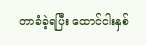တာခံခဲ့ရပြီး ထောင်ငါးနှစ်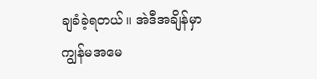ချခံခဲ့ရတယ်။ အဲဒီအချိန်မှာ ကျွန်မအမေ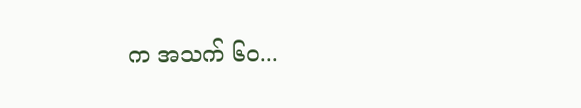က အသက် ၆၀...